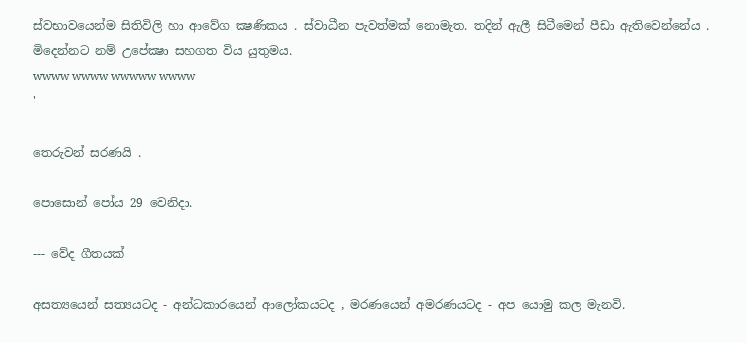ස්වභාවයෙන්ම සිතිවිලි හා ආවේග ක්‍ෂණිකය . ස්වාධීන පැවත්මක් නොමැත. තදින් ඇලී සිටීමෙන් පීඩා ඇතිවෙන්නේය . මිදෙන්නට නම් උපේක්‍ෂා සහගත විය යුතුමය.
wwww wwww wwwww wwww
'

තෙරුවන් සරණයි .

පොසොන් පෝය 29 වෙනිදා.

--- වේද ගීතයක්

අසත්‍යයෙන් සත්‍යයටද - අන්ධකාරයෙන් ආලෝකයටද , මරණයෙන් අමරණයටද - අප යොමු කල මැනවි.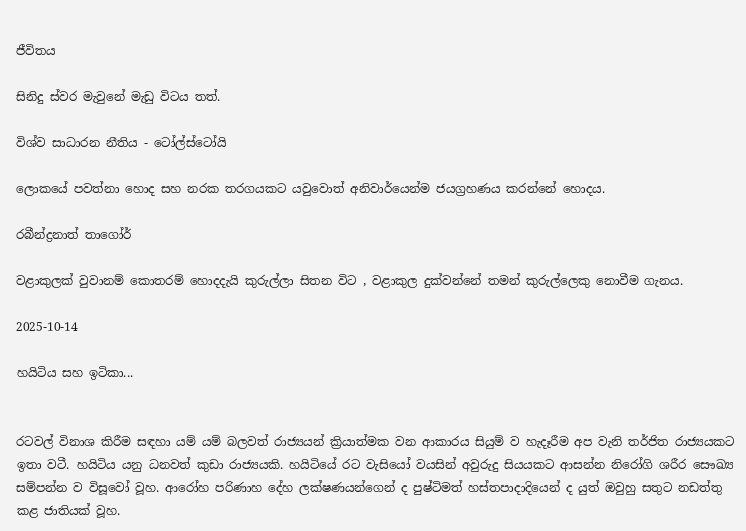ජීවිතය

සිනිදු ස්වර මැවුනේ මැඩු විටය තත්.

විශ්ව සාධාරන නීතිය - ටෝල්ස්ටෝයි

ලොකයේ පවත්නා හොද සහ නරක තරගයකට යවුවොත් අනිවාර්යෙන්ම ජයග්‍රහණය කරන්නේ හොදය.

රබීන්ද්‍රනාත් තාගෝර්

වළාකුලක් වුවානම් කොතරම් හොදදැයි කුරුල්ලා සිතන විට , වළාකුල දුක්වන්නේ තමන් කුරුල්ලෙකු නොවීම ගැනය.

2025-10-14

හයිටිය සහ ඉටිකා...


රටවල් විනාශ කිරීම සඳහා යම් යම් බලවත් රාජ්‍යයන් ක්‍රියාත්මක වන ආකාරය සියුම් ව හැදෑරීම අප වැනි තර්ජිත රාජ්‍යයකට ඉතා වටී. හයිටිය යනු ධනවත් කුඩා රාජ්‍යයකි. හයිටියේ රට වැසියෝ වයසින් අවුරුදු සියයකට ආසන්න නිරෝගි ශරීර සෞඛ්‍ය සම්පන්න ව විසූවෝ වූහ. ආරෝහ පරිණාහ දේහ ලක්‌ෂණයන්ගෙන් ද පුෂ්ටිමත් හස්‌තපාදාදියෙන් ද යුත් ඔවුහු සතුට නඩත්තු කළ ජාතියක්‌ වූහ.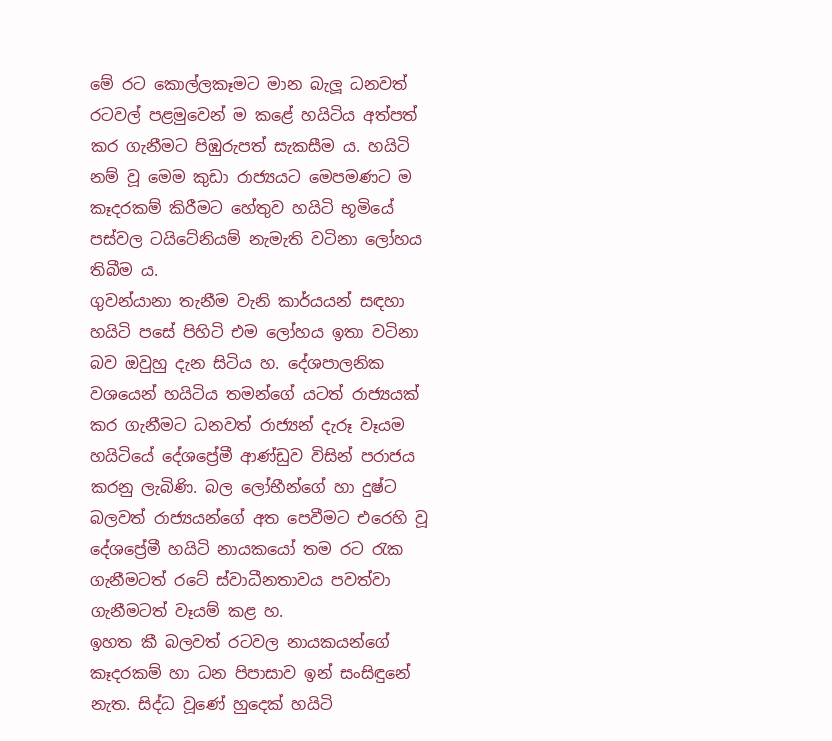මේ රට කොල්ලකෑමට මාන බැලූ ධනවත් රටවල් පළමුවෙන් ම කළේ හයිටිය අත්පත් කර ගැනීමට පිඹුරුපත් සැකසීම ය. හයිටි නම් වූ මෙම කුඩා රාජ්‍යයට මෙපමණට ම කෑදරකම් කිරීමට හේතුව හයිටි භූමියේ පස්‌වල ටයිටේනියම් නැමැති වටිනා ලෝහය තිබීම ය.
ගුවන්යානා තැනීම වැනි කාර්යයන් සඳහා හයිටි පසේ පිහිටි එම ලෝහය ඉතා වටිනා බව ඔවුහු දැන සිටිය හ. දේශපාලනික වශයෙන් හයිටිය තමන්ගේ යටත් රාජ්‍යයක්‌ කර ගැනීමට ධනවත් රාජ්‍යන් දැරූ වෑයම හයිටියේ දේශප්‍රේමී ආණ්‌ඩුව විසින් පරාජය කරනු ලැබිණි. බල ලෝභීන්ගේ හා දුෂ්ට බලවත් රාජ්‍යයන්ගේ අත පෙවීමට එරෙහි වූ දේශප්‍රේමී හයිටි නායකයෝ තම රට රැක ගැනීමටත් රටේ ස්‌වාධීනතාවය පවත්වා ගැනීමටත් වෑයම් කළ හ.
ඉහත කී බලවත් රටවල නායකයන්ගේ කෑදරකම් හා ධන පිපාසාව ඉන් සංසිඳුනේ නැත. සිද්ධ වූණේ හුදෙක්‌ හයිටි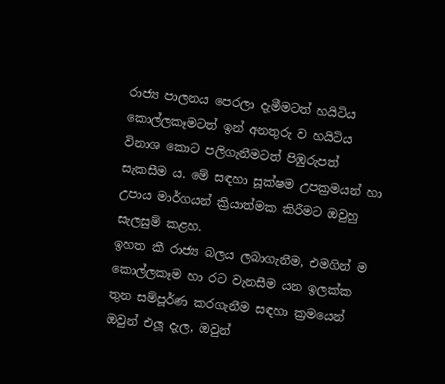රාජ්‍ය පාලනය පෙරලා දැමීමටත් හයිටිය කොල්ලකෑමටත් ඉන් අනතුරු ව හයිටිය විනාශ කොට පලිගැනීමටත් පිඹුරුපත් සැකසීම ය. මේ සඳහා සූක්‌ෂම උපක්‍රමයන් හා උපාය මාර්ගයන් ක්‍රියාත්මක කිරීමට ඔවුහු සැලසුම් කළහ.
ඉහත කී රාජ්‍ය බලය ලබාගැනීම, එමගින් ම කොල්ලකෑම හා රට වැනසීම යන ඉලක්‌ක තුන සම්පූර්ණ කරගැනීම සඳහා ක්‍රමයෙන් ඔවුන් එලූ දැල, ඔවුන්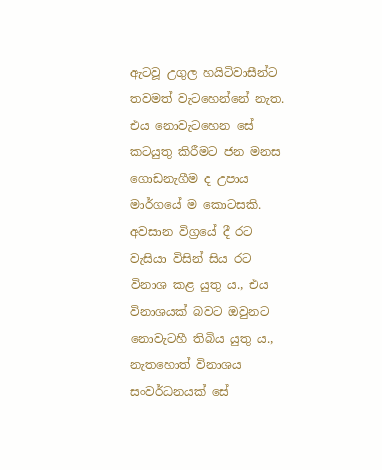ඇටවූ උගුල හයිටිවාසීන්ට තවමත් වැටහෙන්නේ නැත. එය නොවැටහෙන සේ කටයුතු කිරීමට ජන මනස ගොඩනැගීම ද උපාය මාර්ගයේ ම කොටසකි.
අවසාන විග්‍රයේ දී රට වැසියා විසින් සිය රට විනාශ කළ යුතු ය., එය විනාශයක්‌ බවට ඔවුනට නොවැටහී තිබිය යුතු ය., නැතහොත් විනාශය සංවර්ධනයක්‌ සේ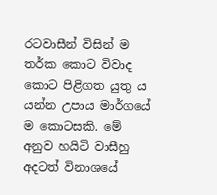රටවාසීන් විසින් ම තර්ක කොට විවාද කොට පිළිගත යුතු ය යන්න උපාය මාර්ගයේ ම කොටසකි. මේ අනුව හයිටි වාසීහු අදටත් විනාශයේ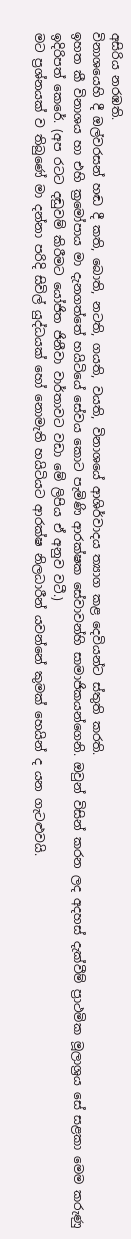අසිරිය නරඹති.
විනාශයෙහි දී ඔල්වරසන් හඬ දී කති, බොති, නටති, ගයති, වයති, විනාශයේ ආශිර්වාදය ත්‍යාග කළ දෙවියන්ට ස්‌තුති කරති.
ඉහත කී විනාශය හා එහි ක්‍රමෝපාය මා දැනගත්තේ හයිටියේ සේවය කොට පැමිණි ආරක්‌ෂක සේවාවන්හි සාමාජිකයන්ගෙනි. ඔවුන් විසින් කරන ලද අදහස්‌ දැක්‌වීම් ප්‍රාථමික මූලාශ්‍රය සේ සළකා මෙම කරුණු ඉදිරිපත් කෙරේ. (අප රටට දඬුවම් කිරීමට යෝජිත ජිනීවා වාර්තාවට වඩා මේ ලිපිය ඒ අනුව වටී.)
මට ප්‍රශ්නයක්‌ ව තිබුණේ මා දන්නා පරිදි සිවිල් යුද්ධයක්‌ හෝ නොමැති හයිටියට ආරක්‌ෂ නිලධාරීන් යවන්නේ කුමක්‌ හෙයින් ද යන ගැටළුවයි.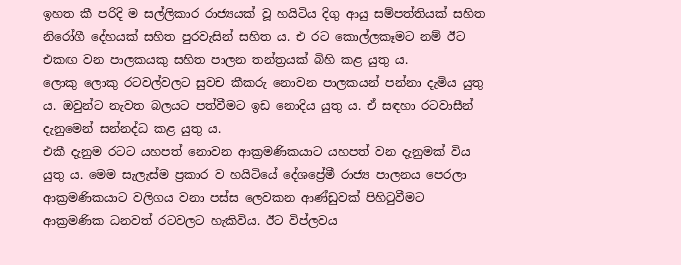ඉහත කී පරිදි ම සල්ලිකාර රාජ්‍යයක්‌ වූ හයිටිය දිගු ආයු සම්පත්තියක්‌ සහිත නිරෝගී දේහයක්‌ සහිත පුරවැසින් සහිත ය. එ රට කොල්ලකෑමට නම් ඊට එකඟ වන පාලකයකු සහිත පාලන තන්ත්‍රයක්‌ බිහි කළ යුතු ය.
ලොකු ලොකු රටවල්වලට සුවච කීකරු නොවන පාලකයන් පන්නා දැමිය යුතු ය. ඔවුන්ට නැවත බලයට පත්වීමට ඉඩ නොදිය යුතු ය. ඒ සඳහා රටවාසීන් දැනුමෙන් සන්නද්ධ කළ යුතු ය.
එකී දැනුම රටට යහපත් නොවන ආක්‍රමණිකයාට යහපත් වන දැනුමක්‌ විය යුතු ය. මෙම සැලැස්‌ම ප්‍රකාර ව හයිටියේ දේශප්‍රේමී රාජ්‍ය පාලනය පෙරලා ආක්‍රමණිකයාට වලිගය වනා පස්‌ස ලෙවකන ආණ්‌ඩුවක්‌ පිහිටුවීමට ආක්‍රමණික ධනවත් රටවලට හැකිවිය. ඊට විප්ලවය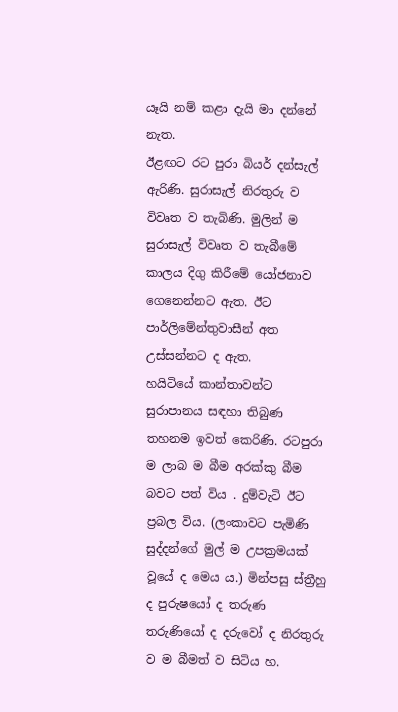යෑයි නම් කළා දැයි මා දන්නේ නැත.
ඊළඟට රට පුරා බියර් දන්සැල් ඇරිණි. සුරාසැල් නිරතුරු ව විවෘත ව තැබිණි. මුලින් ම සුරාසැල් විවෘත ව තැබීමේ කාලය දිගු කිරීමේ යෝජනාව ගෙනෙන්නට ඇත. ඊට පාර්ලිමේන්තුවාසීන් අත උස්‌සන්නට ද ඇත.
හයිටියේ කාන්තාවන්ට සුරාපානය සඳහා තිබුණ තහනම ඉවත් කෙරිණි. රටපුරා ම ලාබ ම බීම අරක්‌කු බීම බවට පත් විය . දුම්වැටි ඊට ප්‍රබල විය. (ලංකාවට පැමිණි සුද්දන්ගේ මුල් ම උපක්‍රමයක්‌ වූයේ ද මෙය ය.) මින්පසු ස්‌ත්‍රීහු ද පුරුෂයෝ ද තරුණ තරුණියෝ ද දරුවෝ ද නිරතුරු ව ම බීමත් ව සිටිය හ.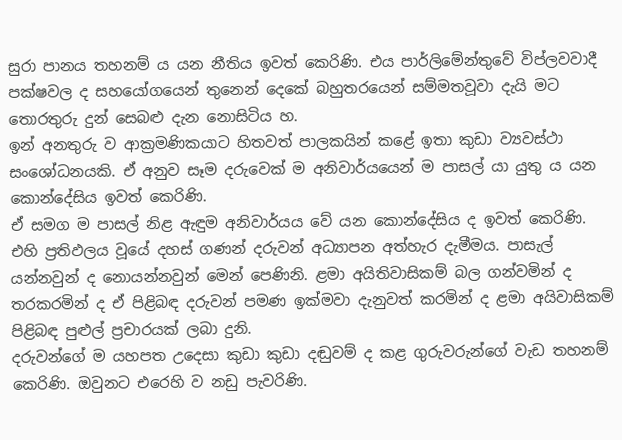සුරා පානය තහනම් ය යන නීතිය ඉවත් කෙරිණි. එය පාර්ලිමේන්තුවේ විප්ලවවාදී පක්‌ෂවල ද සහයෝගයෙන් තුනෙන් දෙකේ බහුතරයෙන් සම්මතවූවා දැයි මට තොරතුරු දුන් සෙබළු දැන නොසිටිය හ.
ඉන් අනතුරු ව ආක්‍රමණිකයාට හිතවත් පාලකයින් කළේ ඉතා කුඩා ව්‍යවස්‌ථා සංශෝධනයකි. ඒ අනුව සෑම දරුවෙක්‌ ම අනිවාර්යයෙන් ම පාසල් යා යුතු ය යන කොන්දේසිය ඉවත් කෙරිණි.
ඒ සමග ම පාසල් නිළ ඇඳුම අනිවාර්යය වේ යන කොන්දේසිය ද ඉවත් කෙරිණි. එහි ප්‍රතිඵලය වූයේ දහස්‌ ගණන් දරුවන් අධ්‍යාපන අත්හැර දැමීමය. පාසැල් යන්නවුන් ද නොයන්නවුන් මෙන් පෙණිනි. ළමා අයිතිවාසිකම් බල ගන්වමින් ද තරකරමින් ද ඒ පිළිබඳ දරුවන් පමණ ඉක්‌මවා දැනුවත් කරමින් ද ළමා අයිවාසිකම් පිළිබඳ පුළුල් ප්‍රචාරයක්‌ ලබා දුනි.
දරුවන්ගේ ම යහපත උදෙසා කුඩා කුඩා දඬුවම් ද කළ ගුරුවරුන්ගේ වැඩ තහනම් කෙරිණි. ඔවුනට එරෙහි ව නඩු පැවරිණි.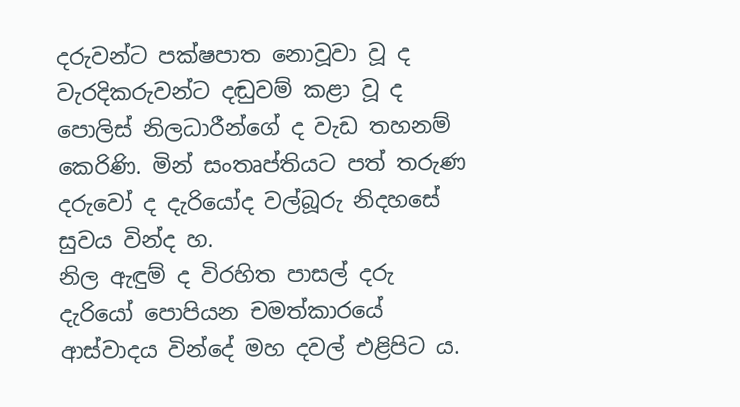දරුවන්ට පක්‌ෂපාත නොවූවා වූ ද වැරදිකරුවන්ට දඬුවම් කළා වූ ද පොලිස්‌ නිලධාරීන්ගේ ද වැඩ තහනම් කෙරිණි. මින් සංතෘප්තියට පත් තරුණ දරුවෝ ද දැරියෝද වල්බූරු නිදහසේ සුවය වින්ද හ.
නිල ඇඳුම් ද විරහිත පාසල් දරු දැරියෝ පොපියන චමත්කාරයේ ආස්‌වාදය වින්දේ මහ දවල් එළිපිට ය.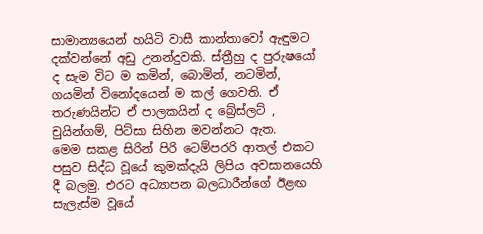සාමාන්‍යයෙන් හයිටි වාසී කාන්තාවෝ ඇඳුමට දක්‌වන්නේ අඩු උනන්දුවකි. ස්‌ත්‍රීහු ද පුරුෂයෝ ද සැම විට ම කමින්, බොමින්, නටමින්, ගයමින් විනෝදයෙන් ම කල් ගෙවති. ඒ තරුණයින්ට ඒ පාලකයින් ද බ්‍රේස්‌ලට්‌ , චුයින්ගම්, පිට්‌සා සිහින මවන්නට ඇත.
මෙම සකළ සිරින් පිරි ටෙම්පරරි ආතල් එකට පසුව සිද්ධ වූයේ කුමක්‌දැයි ලිපිය අවසානයෙහි දී බලමු. එරට අධ්‍යාපන බලධාරීන්ගේ ඊළඟ සැලැස්‌ම වූයේ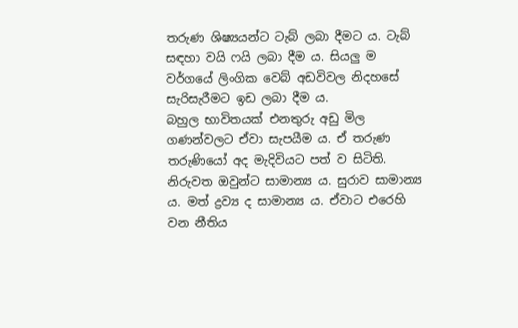තරුණ ශිෂ්‍යයන්ට ටැබ් ලබා දීමට ය. ටැබ් සඳහා වයි ෆයි ලබා දීම ය. සියලු ම වර්ගයේ ලිංගික වෙබ් අඩවිවල නිදහසේ සැරිසැරීමට ඉඩ ලබා දීම ය.
බහුල භාවිතයක්‌ එනතුරු අඩු මිල ගණන්වලට ඒවා සැපයීම ය. ඒ තරුණ තරුණියෝ අද මැදිවියට පත් ව සිටිති. නිරුවත ඔවුන්ට සාමාන්‍ය ය. සුරාව සාමාන්‍ය ය. මත් ද්‍රව්‍ය ද සාමාන්‍ය ය. ඒවාට එරෙහි වන නීතිය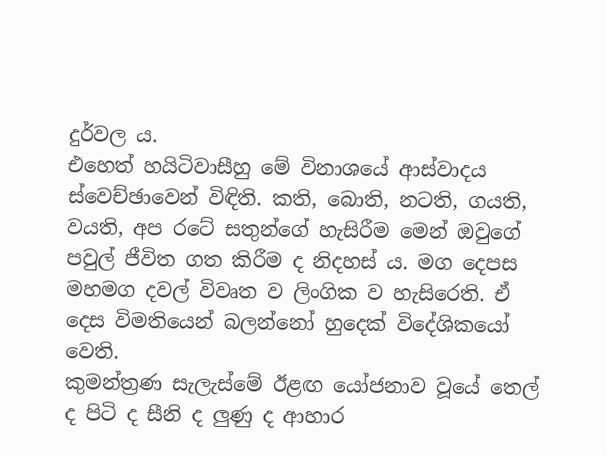දුර්වල ය.
එහෙත් හයිටිවාසීහු මේ විනාශයේ ආස්‌වාදය ස්‌වෙච්ඡාවෙන් විඳිති. කති, බොති, නටති, ගයති, වයති, අප රටේ සතුන්ගේ හැසිරීම මෙන් ඔවුගේ පවුල් ජීවිත ගත කිරීම ද නිදහස්‌ ය. මග දෙපස මහමග දවල් විවෘත ව ලිංගික ව හැසිරෙති. ඒ දෙස විමතියෙන් බලන්නෝ හුදෙක්‌ විදේශිකයෝ වෙති.
කුමන්ත්‍රණ සැලැස්‌මේ ඊළඟ යෝජනාව වූයේ තෙල් ද පිටි ද සීනි ද ලුණු ද ආහාර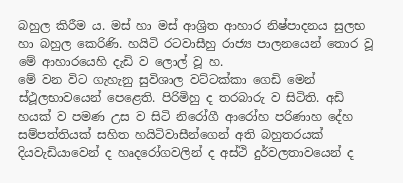බහුල කිරීම ය. මස්‌ හා මස්‌ ආශ්‍රිත ආහාර නිෂ්පාදනය සුලභ හා බහුල කෙරිණි. හයිටි රටවාසීහු රාජ්‍ය පාලනයෙන් තොර වූ මේ ආහාරයෙහි දැඩි ව ලොල් වූ හ.
මේ වන විට ගැහැනු සුවිශාල වට්‌ටක්‌කා ගෙඩි මෙන් ස්‌ථූලභාවයෙන් පෙළෙති. පිරිමිහු ද තරබාරු ව සිටිති. අඩි හයක්‌ ව පමණ උස ව සිටි නිරෝගී ආරෝහ පරිණාහ දේහ සම්පත්තියක්‌ සහිත හයිටිවාසීන්ගෙන් අති බහුතරයක්‌ දියවැඩියාවෙන් ද හෘදරෝගවලින් ද අස්‌ථි දුර්වලතාවයෙන් ද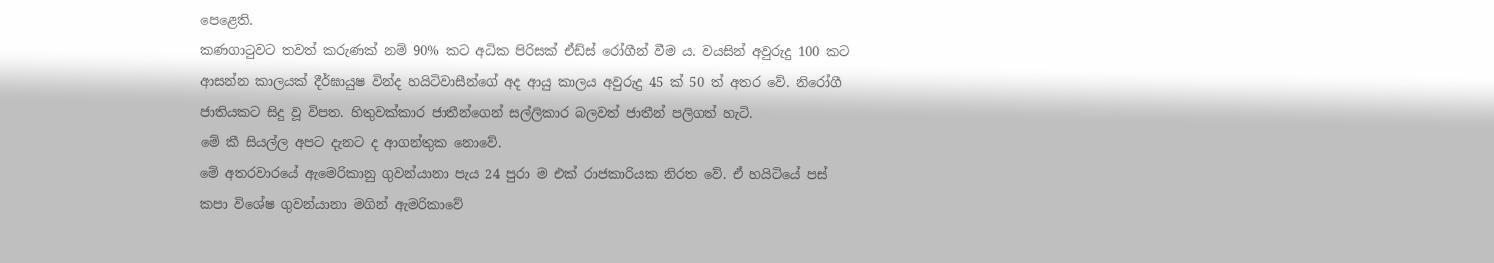පෙළෙති.
කණගාටුවට තවත් කරුණක්‌ නම් 90% කට අධික පිරිසක්‌ ඒඩ්ස්‌ රෝගීන් වීම ය. වයසින් අවුරුදු 100 කට ආසන්න කාලයක්‌ දීර්ඝායුෂ වින්ද හයිටිවාසීන්ගේ අද ආයු කාලය අවුරුදු 45 ක්‌ 50 ත් අතර වේ. නිරෝගී ජාතියකට සිදු වූ විපත. හිතුවක්‌කාර ජාතීන්ගෙන් සල්ලිකාර බලවත් ජාතීන් පලිගත් හැටි.
මේ කී සියල්ල අපට දැනට ද ආගන්තුක නොවේ.
මේ අතරවාරයේ ඇමෙරිකානු ගුවන්යානා පැය 24 පුරා ම එක්‌ රාජකාරියක නිරත වේ. ඒ හයිටියේ පස්‌ කපා විශේෂ ගුවන්යානා මගින් ඇමරිකාවේ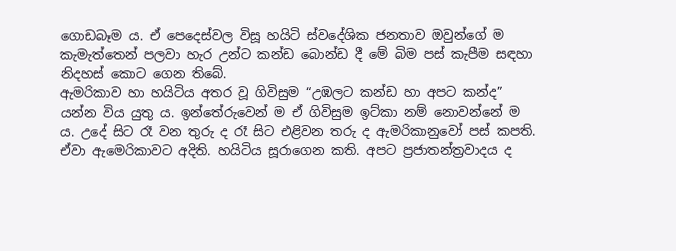ගොඩබෑම ය. ඒ පෙදෙස්‌වල විසූ හයිටි ස්‌වදේශික ජනතාව ඔවුන්ගේ ම කැමැත්තෙන් පලවා හැර උන්ට කන්ඩ බොන්ඩ දී මේ බිම පස්‌ කැපීම සඳහා නිදහස්‌ කොට ගෙන තිබේ.
ඇමරිකාව හා හයිටිය අතර වූ ගිවිසුම “උඹලට කන්ඩ හා අපට කන්ද” යන්න විය යුතු ය. ඉන්තේරුවෙන් ම ඒ ගිවිසුම ඉට්‌කා නම් නොවන්නේ ම ය. උදේ සිට රෑ වන තුරු ද රෑ සිට එළිවන තරු ද ඇමරිකානුවෝ පස්‌ කපති.
ඒවා ඇමෙරිකාවට අදිති. හයිටිය සූරාගෙන කති. අපට ප්‍රජාතන්ත්‍රවාදය ද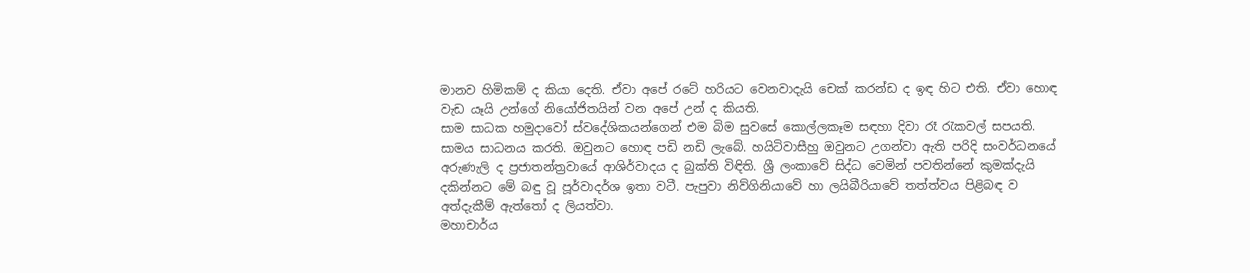මානව හිමිකම් ද කියා දෙති. ඒවා අපේ රටේ හරියට වෙනවාදැයි චෙක්‌ කරන්ඩ ද ඉඳ හිට එති. ඒවා හොඳ වැඩ යෑයි උන්ගේ නියෝජිතයින් වන අපේ උන් ද කියති.
සාම සාධක හමුදාවෝ ස්‌වදේශිකයන්ගෙන් එම බිම සුවසේ කොල්ලකෑම සඳහා දිවා රෑ රැකවල් සපයති. සාමය සාධනය කරති. ඔවුනට හොඳ පඩි නඩි ලැබේ. හයිටිවාසීහු ඔවුනට උගන්වා ඇති පරිදි සංවර්ධනයේ අරුණැලි ද ප්‍රජාතන්ත්‍රවායේ ආශිර්වාදය ද බුක්‌ති විඳිති. ශ්‍රී ලංකාවේ සිද්ධ වෙමින් පවතින්නේ කුමක්‌දැයි දකින්නට මේ බඳු වූ පූර්වාදර්ශ ඉතා වටී. පැපුවා නිව්ගිනියාවේ හා ලයිබීරියාවේ තත්ත්වය පිළිබඳ ව අත්දැකීම් ඇත්තෝ ද ලියත්වා.
මහාචාර්ය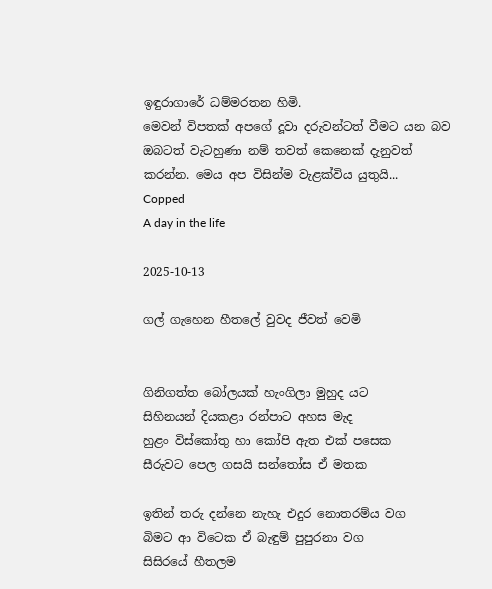ඉඳුරාගාරේ ධම්මරතන හිමි.
මෙවන් විපතක් අපගේ දූවා දරුවන්ටත් වීමට යන බව ඔබටත් වැටහුණා නම් තවත් කෙනෙක් දැනුවත් කරන්න. මෙය අප විසින්ම වැළක්විය යුතුයි...
Copped
A day in the life

2025-10-13

ගල් ගැහෙන හීතලේ වුවද ජීවත් වෙමි


ගිනිගත්ත බෝලයක් හැංගිලා මුහුද යට
සිහිනයන් දියකළා රන්පාට අහස මැද
හුළං විස්කෝතු හා කෝපි ඇත එක් පසෙක
සීරුවට පෙල ගසයි සන්තෝස ඒ මතක

ඉතින් තරු දන්නෙ නැහැ එදුර නොතරම්ය වග
බිමට ආ විටෙක ඒ බැඳුම් පුපුරනා වග
සිසිරයේ හීතලම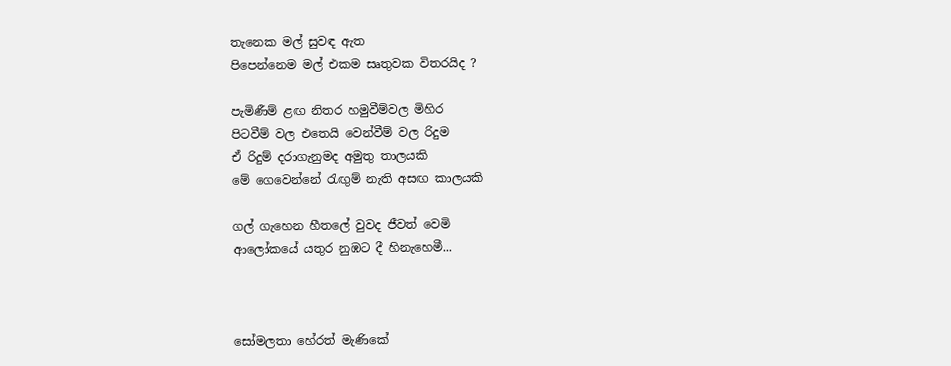තැනෙක මල් සුවඳ ඇත
පිපෙන්නෙම මල් එකම සෘතුවක විතරයිද ?

පැමිණීම් ළඟ නිතර හමුවීම්වල මිහිර
පිටවීම් වල එතෙයි වෙන්වීම් වල රිදුම
ඒ රිදුම් දරාගැනුමද අමුතු තාලයකි
මේ ගෙවෙන්නේ රැඟුම් නැති අසඟ කාලයකි

ගල් ගැහෙන හීතලේ වුවද ජීවත් වෙමි
ආලෝකයේ යතුර නුඹට දී හිනැහෙමී...



සෝමලතා හේරත් මැණිකේ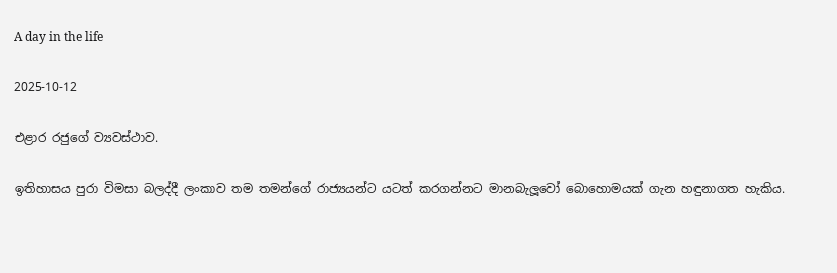A day in the life

2025-10-12

එළාර රජුගේ ව්‍යවස්ථාව.

ඉතිහාසය පුරා විමසා බලද්දී ලංකාව තම තමන්ගේ රාජ්‍යයන්ට යටත් කරගන්නට මානබැලූවෝ බොහොමයක් ගැන හඳුනාගත හැකිය.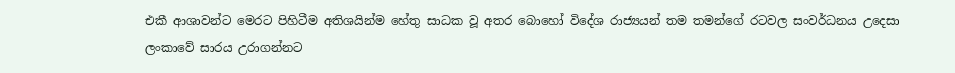එකී ආශාවන්ට මෙරට පිහිටීම අතිශයින්ම හේතු සාධක වූ අතර බොහෝ විදේශ රාජ්‍යයන් තම තමන්ගේ රටවල සංවර්ධනය උදෙසා ලංකාවේ සාරය උරාගන්නට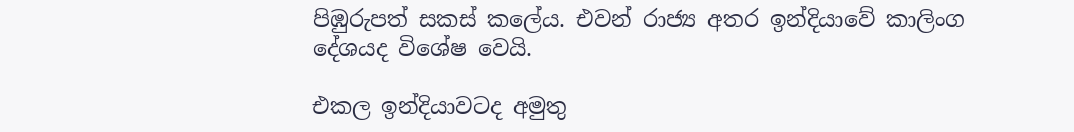පිඹුරුපත් සකස් කලේය. එවන් රාජ්‍ය අතර ඉන්දියාවේ කාලිංග දේශයද විශේෂ වෙයි.

එකල ඉන්දියාවටද අමුතු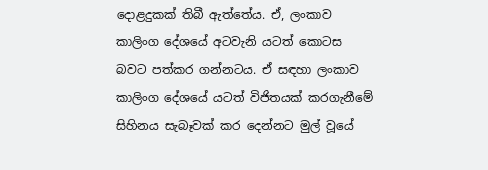දොළදුකක් තිබී ඇත්තේය. ඒ, ලංකාව කාලිංග දේශයේ අටවැනි යටත් කොටස බවට පත්කර ගන්නටය. ඒ සඳහා ලංකාව කාලිංග දේශයේ යටත් විජිතයක් කරගැනීමේ සිහිනය සැබෑවක් කර දෙන්නට මුල් වූයේ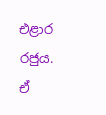එළාර රජුය.
ඒ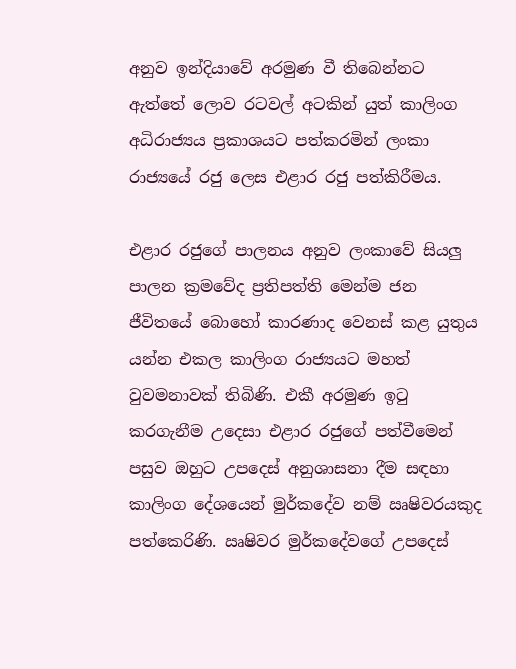අනුව ඉන්දියාවේ අරමුණ වී තිබෙන්නට ඇත්තේ ලොව රටවල් අටකින් යුත් කාලිංග අධිරාජ්‍යය ප්‍රකාශයට පත්කරමින් ලංකා රාජ්‍යයේ රජු ලෙස එළාර රජු පත්කිරීමය.

එළාර රජුගේ පාලනය අනුව ලංකාවේ සියලු පාලන ක්‍රමවේද ප්‍රතිපත්ති මෙන්ම ජන ජීවිතයේ බොහෝ කාරණාද වෙනස් කළ යුතුය යන්න එකල කාලිංග රාජ්‍යයට මහත් වුවමනාවක් තිබිණි. එකී අරමුණ ඉටු කරගැනීම උදෙසා එළාර රජුගේ පත්වීමෙන් පසුව ඔහුට උපදෙස් අනුශාසනා දීම සඳහා කාලිංග දේශයෙන් මුර්කදේව නම් ඍෂිවරයකුද පත්කෙරිණි. ඍෂිවර මුර්කදේවගේ උපදෙස්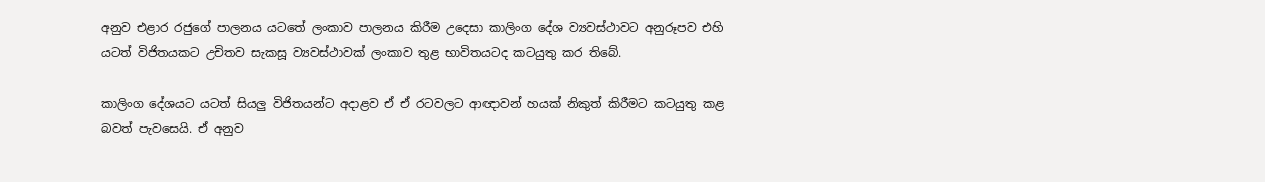අනුව එළාර රජුගේ පාලනය යටතේ ලංකාව පාලනය කිරීම උදෙසා කාලිංග දේශ ව්‍යවස්ථාවට අනුරූපව එහි යටත් විජිතයකට උචිතව සැකසූ ව්‍යවස්ථාවක් ලංකාව තුළ භාවිතයටද කටයුතු කර තිබේ.

කාලිංග දේශයට යටත් සියලු විජිතයන්ට අදාළව ඒ ඒ රටවලට ආඥාවන් හයක් නිකුත් කිරීමට කටයුතු කළ බවත් පැවසෙයි. ඒ අනුව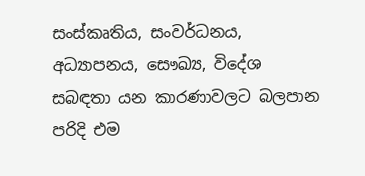සංස්කෘතිය, සංවර්ධනය, අධ්‍යාපනය, සෞඛ්‍ය, විදේශ සබඳතා යන කාරණාවලට බලපාන පරිදි එම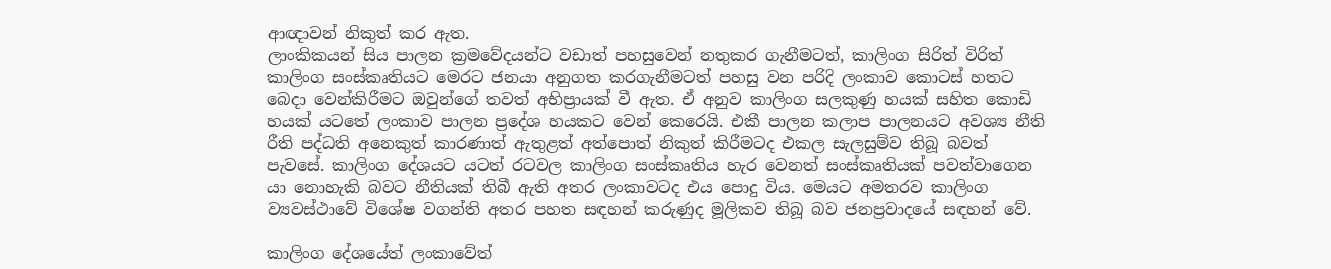ආඥාවන් නිකුත් කර ඇත.
ලාංකිකයන් සිය පාලන ක්‍රමවේදයන්ට වඩාත් පහසුවෙන් නතුකර ගැනීමටත්, කාලිංග සිරිත් විරිත් කාලිංග සංස්කෘතියට මෙරට ජනයා අනුගත කරගැනීමටත් පහසු වන පරිදි ලංකාව කොටස් හතට බෙදා වෙන්කිරීමට ඔවුන්ගේ තවත් අභිප්‍රායක් වී ඇත. ඒ අනුව කාලිංග සලකුණු හයක් සහිත කොඩි හයක් යටතේ ලංකාව පාලන ප්‍රදේශ හයකට වෙන් කෙරෙයි. එකී පාලන කලාප පාලනයට අවශ්‍ය නීති රීති පද්ධති අනෙකුත් කාරණාත් ඇතුළත් අත්පොත් නිකුත් කිරීමටද එකල සැලසුම්ව තිබූ බවත් පැවසේ. කාලිංග දේශයට යටත් රටවල කාලිංග සංස්කෘතිය හැර වෙනත් සංස්කෘතියක් පවත්වාගෙන යා නොහැකි බවට නීතියක් තිබී ඇති අතර ලංකාවටද එය පොදු විය. මෙයට අමතරව කාලිංග ව්‍යවස්ථාවේ විශේෂ වගන්ති අතර පහත සඳහන් කරුණුද මූලිකව තිබූ බව ජනප්‍රවාදයේ සඳහන් වේ.

කාලිංග දේශයේත් ලංකාවේත්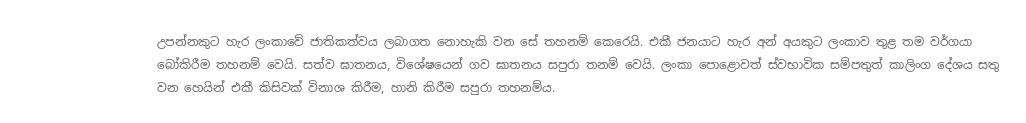උපන්නකුට හැර ලංකාවේ ජාතිකත්වය ලබාගත නොහැකි වන සේ තහනම් කෙරෙයි. එකී ජනයාට හැර අන් අයකුට ලංකාව තුළ තම වර්ගයා බෝකිරීම තහනම් වෙයි. සත්ව ඝාතනය, විශේෂයෙන් ගව ඝාතනය සපුරා තනම් වෙයි. ලංකා පොළොවත් ස්වභාවික සම්පතුත් කාලිංග දේශය සතු වන හෙයින් එකී කිසිවක් විනාශ කිරීම, හානි කිරීම සපුරා තහනම්ය.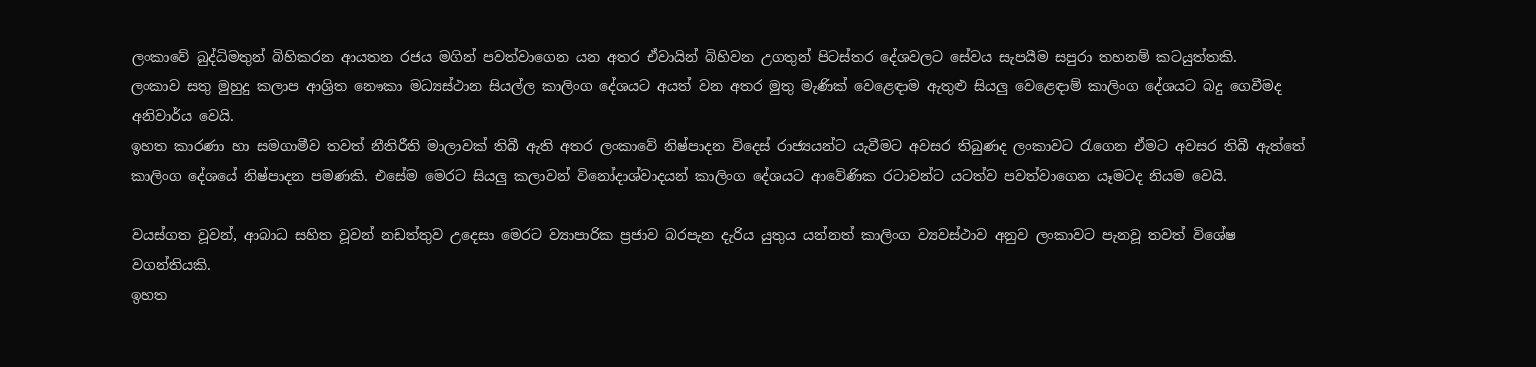ලංකාවේ බුද්ධිමතුන් බිහිකරන ආයතන රජය මගින් පවත්වාගෙන යන අතර ඒවායින් බිහිවන උගතුන් පිටස්තර දේශවලට සේවය සැපයීම සපුරා තහනම් කටයුත්තකි.
ලංකාව සතු මුහුදු කලාප ආශ්‍රිත නෞකා මධ්‍යස්ථාන සියල්ල කාලිංග දේශයට අයත් වන අතර මුතු මැණික් වෙළෙඳාම ඇතුළු සියලු වෙළෙඳාම් කාලිංග දේශයට බදු ගෙවීමද අනිවාර්ය වෙයි.
ඉහත කාරණා හා සමගාමීව තවත් නීතිරීති මාලාවක් තිබී ඇති අතර ලංකාවේ නිෂ්පාදන විදෙස් රාජ්‍යයන්ට යැවීමට අවසර තිබුණද ලංකාවට රැගෙන ඒමට අවසර තිබී ඇත්තේ කාලිංග දේශයේ නිෂ්පාදන පමණකි. එසේම මෙරට සියලු කලාවන් විනෝදාශ්වාදයන් කාලිංග දේශයට ආවේණික රටාවන්ට යටත්ව පවත්වාගෙන යෑමටද නියම වෙයි.

වයස්ගත වූවන්, ආබාධ සහිත වූවන් නඩත්තුව උදෙසා මෙරට ව්‍යාපාරික ප්‍රජාව බරපැන දැරිය යුතුය යන්නත් කාලිංග ව්‍යවස්ථාව අනුව ලංකාවට පැනවූ තවත් විශේෂ වගන්තියකි.
ඉහත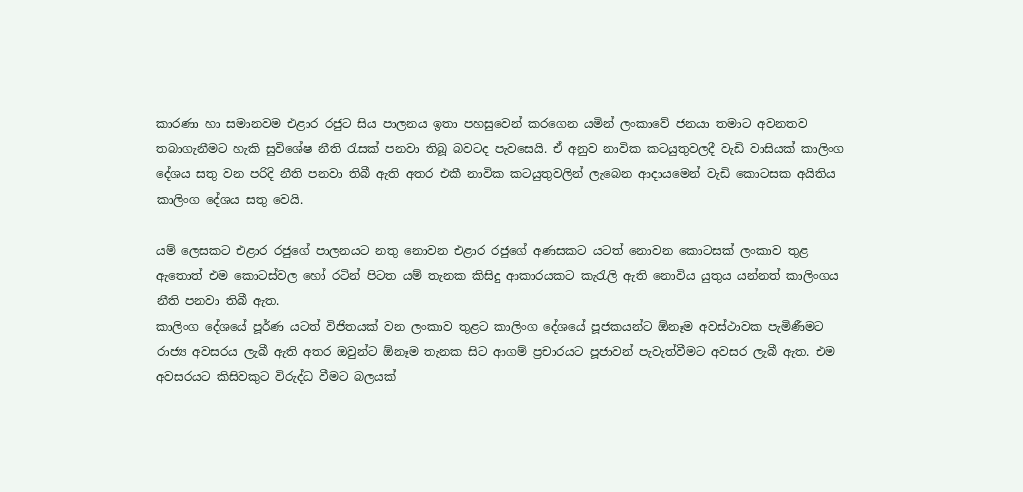කාරණා හා සමානවම එළාර රජුට සිය පාලනය ඉතා පහසුවෙන් කරගෙන යමින් ලංකාවේ ජනයා තමාට අවනතව තබාගැනීමට හැකි සුවිශේෂ නීති රැසක් පනවා තිබූ බවටද පැවසෙයි. ඒ අනුව නාවික කටයුතුවලදී වැඩි වාසියක් කාලිංග දේශය සතු වන පරිදි නීති පනවා තිබී ඇති අතර එකී නාවික කටයුතුවලින් ලැබෙන ආදායමෙන් වැඩි කොටසක අයිතිය කාලිංග දේශය සතු වෙයි.

යම් ලෙසකට එළාර රජුගේ පාලනයට නතු නොවන එළාර රජුගේ අණසකට යටත් නොවන කොටසක් ලංකාව තුළ ඇතොත් එම කොටස්වල හෝ රටින් පිටත යම් තැනක කිසිදු ආකාරයකට කැරැලි ඇති නොවිය යුතුය යන්නත් කාලිංගය නීති පනවා තිබී ඇත.
කාලිංග දේශයේ පූර්ණ යටත් විජිතයක් වන ලංකාව තුළට කාලිංග දේශයේ පූජකයන්ට ඕනෑම අවස්ථාවක පැමිණීමට රාජ්‍ය අවසරය ලැබී ඇති අතර ඔවුන්ට ඕනෑම තැනක සිට ආගම් ප්‍රචාරයට පූජාවන් පැවැත්වීමට අවසර ලැබී ඇත. එම අවසරයට කිසිවකුට විරුද්ධ වීමට බලයක්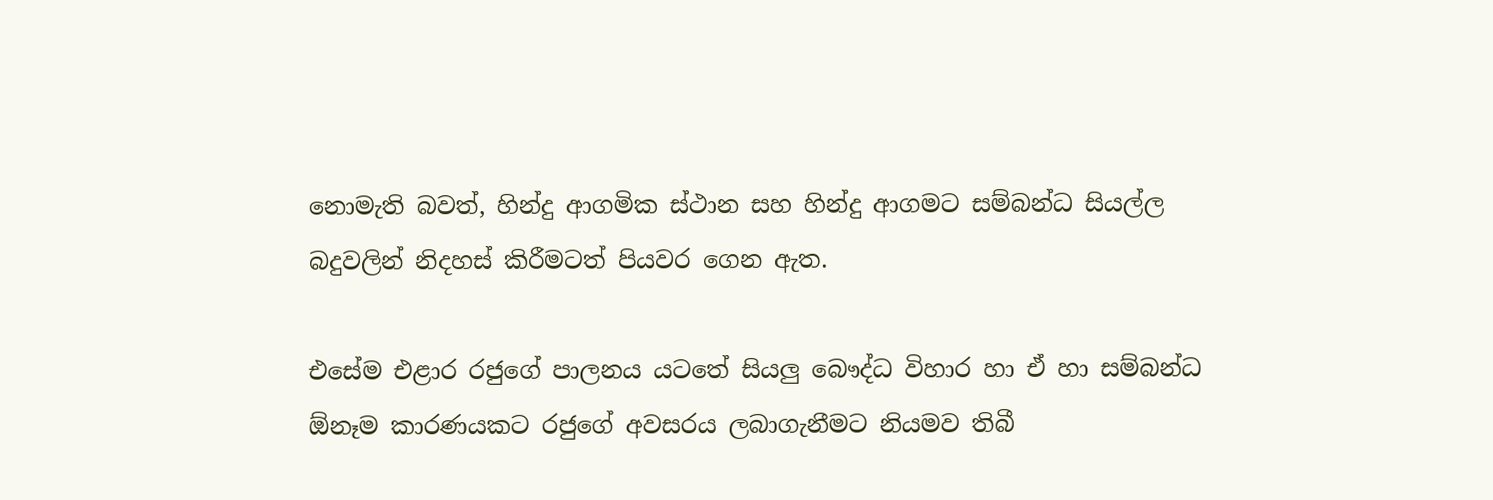නොමැති බවත්, හින්දු ආගමික ස්ථාන සහ හින්දු ආගමට සම්බන්ධ සියල්ල බදුවලින් නිදහස් කිරීමටත් පියවර ගෙන ඇත.

එසේම එළාර රජුගේ පාලනය යටතේ සියලු බෞද්ධ විහාර හා ඒ හා සම්බන්ධ ඕනෑම කාරණයකට රජුගේ අවසරය ලබාගැනීමට නියමව තිබී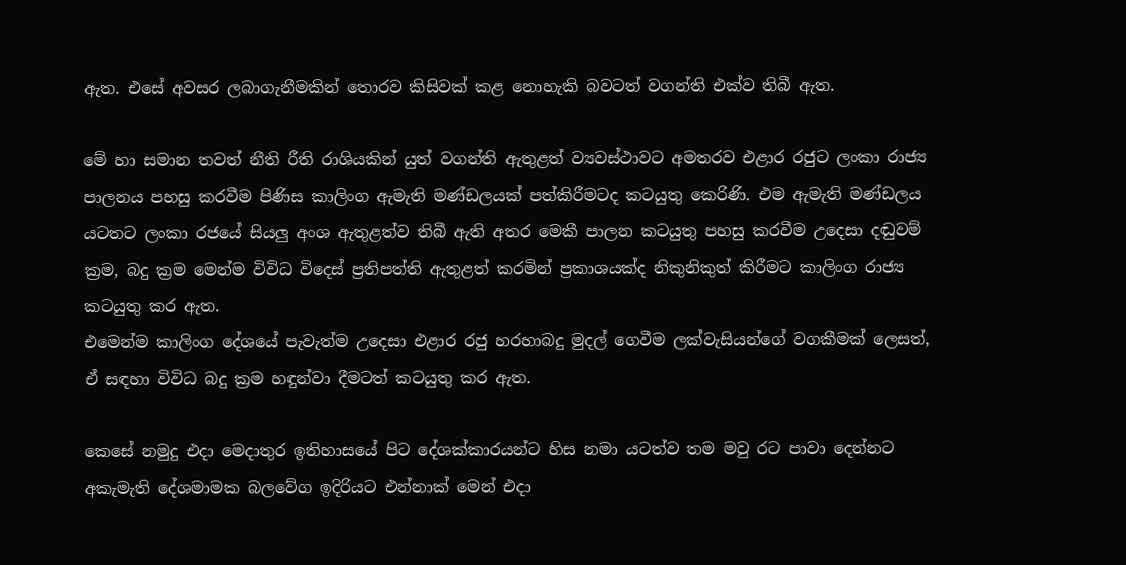ඇත. එසේ අවසර ලබාගැනීමකින් තොරව කිසිවක් කළ නොහැකි බවටත් වගන්ති එක්ව තිබී ඇත.

මේ හා සමාන තවත් නීති රීති රාශියකින් යුත් වගන්ති ඇතුළත් ව්‍යවස්ථාවට අමතරව එළාර රජුට ලංකා රාජ්‍ය පාලනය පහසු කරවීම පිණිස කාලිංග ඇමැති මණ්ඩලයක් පත්කිරීමටද කටයුතු කෙරිණි. එම ඇමැති මණ්ඩලය යටතට ලංකා රජයේ සියලු අංශ ඇතුළත්ව තිබී ඇති අතර මෙකී පාලන කටයුතු පහසු කරවීම උදෙසා දඬුවම් ක්‍රම, බදු ක්‍රම මෙන්ම විවිධ විදෙස් ප්‍රතිපත්ති ඇතුළත් කරමින් ප්‍රකාශයක්ද නිකුනිකුත් කිරීමට කාලිංග රාජ්‍ය කටයුතු කර ඇත.
එමෙන්ම කාලිංග දේශයේ පැවැත්ම උදෙසා එළාර රජු හරහාබදු මුදල් ගෙවීම ලක්වැසියන්ගේ වගකීමක් ලෙසත්, ඒ සඳහා විවිධ බදු ක්‍රම හඳුන්වා දීමටත් කටයුතු කර ඇත.

කෙසේ නමුදු එදා මෙදාතුර ඉතිහාසයේ පිට දේශක්කාරයන්ට හිස නමා යටත්ව තම මවු රට පාවා දෙන්නට අකැමැති දේශමාමක බලවේග ඉදිරියට එන්නාක් මෙන් එදා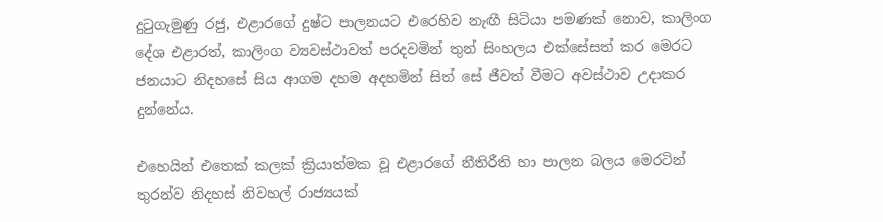දුටුගැමුණු රජු, එළාරගේ දුෂ්ට පාලනයට එරෙහිව නැඟී සිටියා පමණක් නොව, කාලිංග දේශ එළාරත්, කාලිංග ව්‍යවස්ථාවත් පරදවමින් තුන් සිංහලය එක්සේසත් කර මෙරට ජනයාට නිදහසේ සිය ආගම දහම අදහමින් සිත් සේ ජීවත් වීමට අවස්ථාව උදාකර දුන්නේය.

එහෙයින් එතෙක් කලක් ක්‍රියාත්මක වූ එළාරගේ නීතිරීති හා පාලන බලය මෙරටින් තුරන්ව නිදහස් නිවහල් රාජ්‍යයක්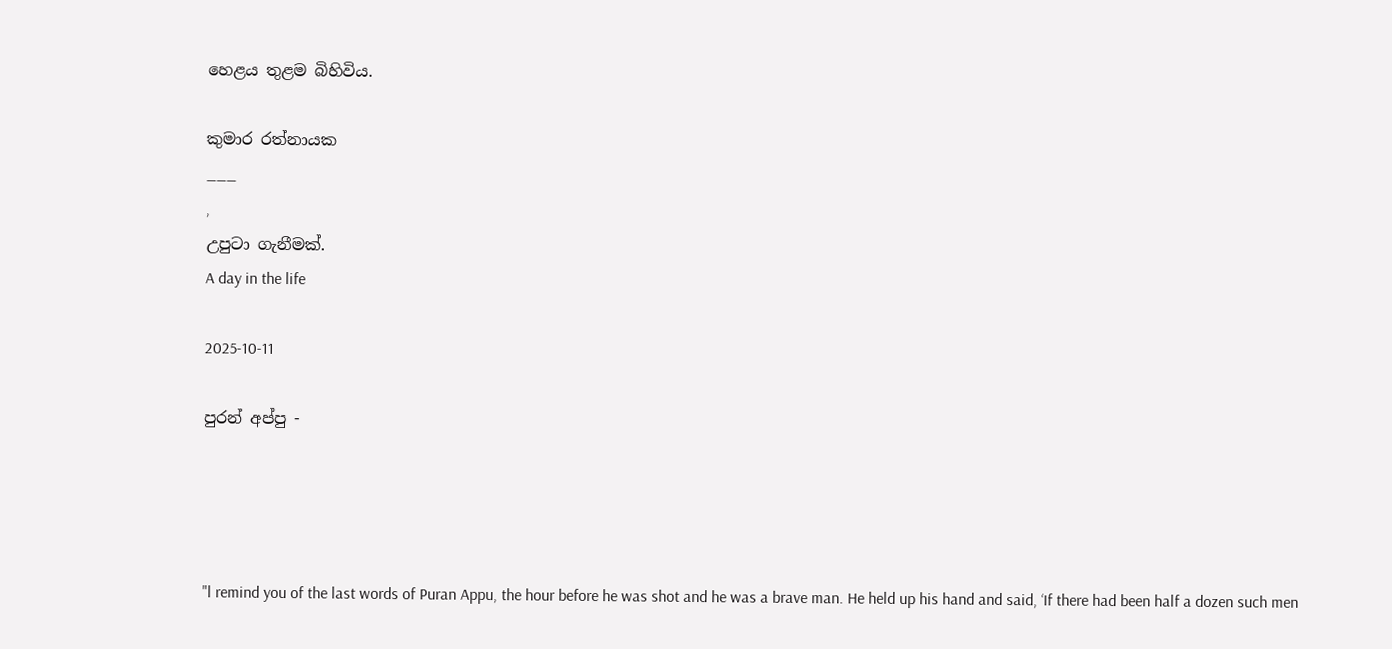හෙළය තුළම බිහිවිය.

කුමාර රත්නායක
___
,
උපුටා ගැනීමක්.
A day in the life

2025-10-11

පුරන් අප්පු -




"l remind you of the last words of Puran Appu, the hour before he was shot and he was a brave man. He held up his hand and said, ‘If there had been half a dozen such men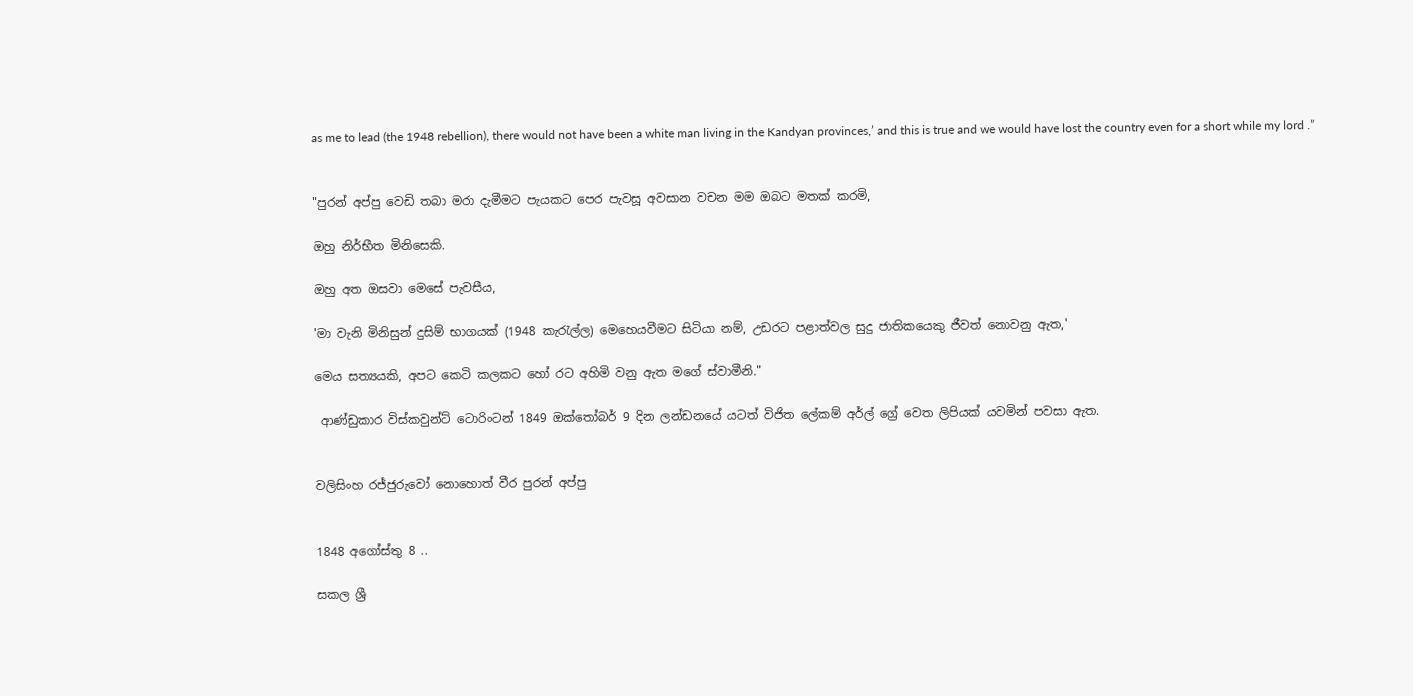as me to lead (the 1948 rebellion), there would not have been a white man living in the Kandyan provinces,’ and this is true and we would have lost the country even for a short while my lord .”


"පුරන් අප්පු වෙඩි තබා මරා දැමීමට පැයකට පෙර පැවසූ අවසාන වචන මම ඔබට මතක් කරමි,

ඔහු නිර්භීත මිනිසෙකි.

ඔහු අත ඔසවා මෙසේ පැවසීය,

'මා වැනි මිනිසුන් දුසිම් භාගයක් (1948 කැරැල්ල) මෙහෙයවීමට සිටියා නම්, උඩරට පළාත්වල සුදු ජාතිකයෙකු ජීවත් නොවනු ඇත,'

මෙය සත්‍යයකි, අපට කෙටි කලකට හෝ රට අහිමි වනු ඇත මගේ ස්වාමීනි."

 ආණ්ඩුකාර විස්කවුන්ට් ටොරිංටන් 1849 ඔක්තෝබර් 9 දින ලන්ඩනයේ යටත් විජිත ලේකම් අර්ල් ග්‍රේ වෙත ලිපියක් යවමින් පවසා ඇත.


වලිසිංහ රජ්ජුරුවෝ නොහොත් වීර පුරන් අප්පු


1848 අගෝස්තු 8 ..

සකල ශ්‍රී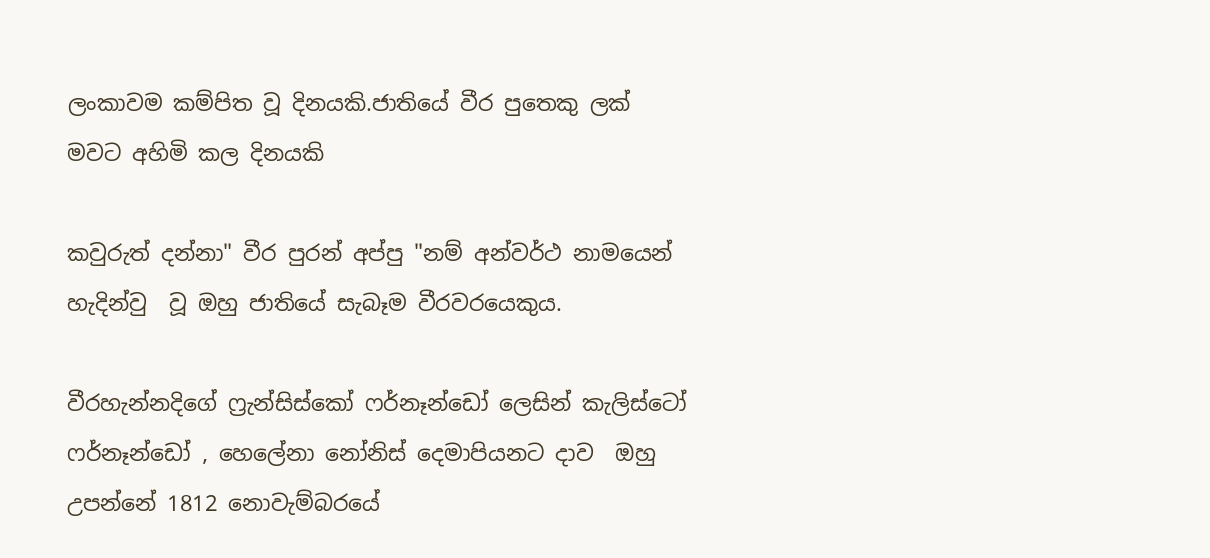ලංකාවම කම්පිත වූ දිනයකි.ජාතියේ වීර පුතෙකු ලක් මවට අහිමි කල දිනයකි

කවුරුත් දන්නා" වීර පුරන් අප්පු "නම් අන්වර්ථ නාමයෙන් හැදින්වු  වූ ඔහු ජාතියේ සැබෑම වීරවරයෙකුය.

වීරහැන්නදිගේ ෆ්‍රැන්සිස්කෝ ෆර්නෑන්ඩෝ ලෙසින් කැලිස්ටෝ ෆර්නෑන්ඩෝ , හෙලේනා නෝනිස් දෙමාපියනට දාව  ඔහු උපන්නේ 1812 නොවැම්බරයේ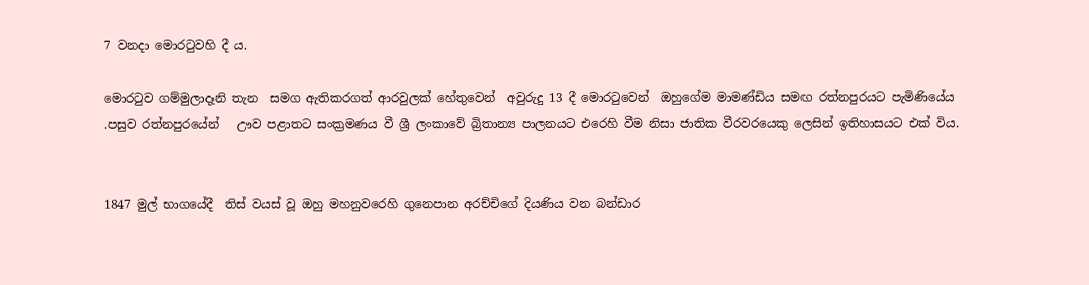7 වනදා මොරටුවහි දී ය.

මොරටුව ගම්මුලාදෑනි තැන  සමග ඇතිකරගත් ආරවුලක් හේතුවෙන්  අවුරුදු 13 දී මොරටුවෙන්  ඔහුගේම මාමණ්ඩිය සමඟ රත්නපුරයට පැමිණියේය .පසුව රත්නපුරයේන්   ඌව පළාතට සංක්‍රමණය වී ශ්‍රී ලංකාවේ බ්‍රිතාන්‍ය පාලනයට එරෙහි වීම නිසා ජාතික වීරවරයෙකු ලෙසින් ඉතිහාසයට එක් විය.


1847 මුල් භාගයේදී  තිස් වයස් වූ ඔහු මහනුවරෙහි ගුනෙපාන අරච්චිගේ දියණිය වන බන්ඩාර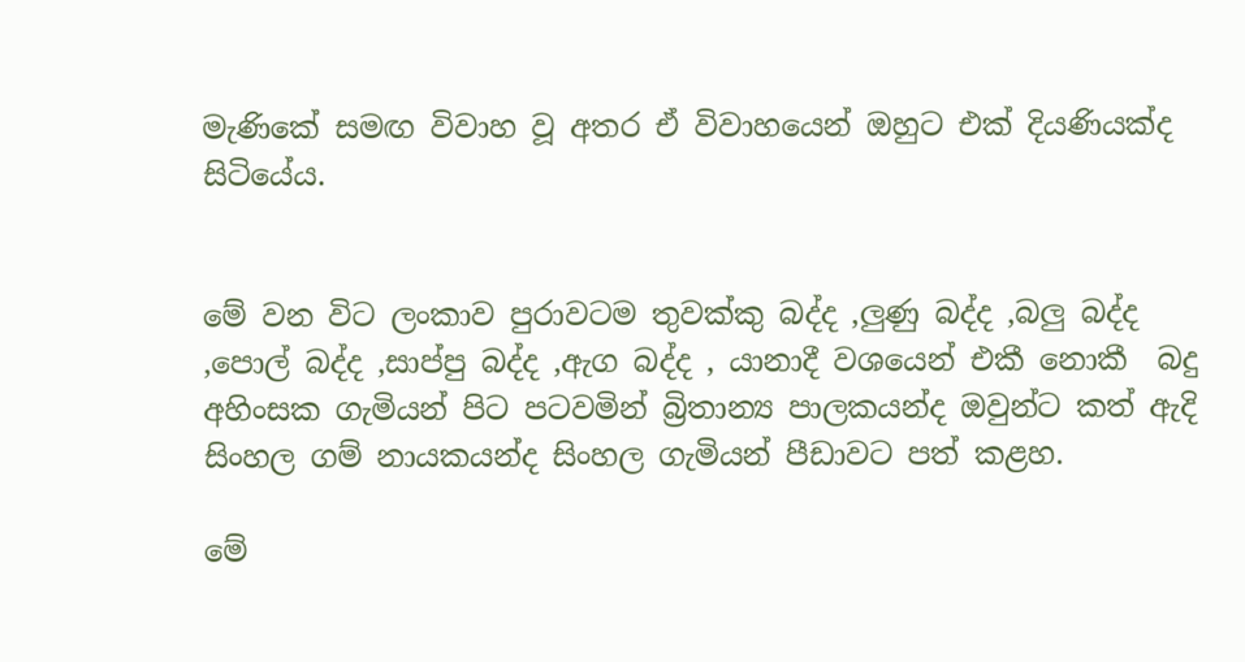මැණිකේ සමඟ විවාහ වූ අතර ඒ විවාහයෙන් ඔහුට එක් දියණියක්ද සිටියේය.


මේ වන විට ලංකාව පුරාවටම තුවක්කු බද්ද ,ලුණු බද්ද ,බලු බද්ද ,පොල් බද්ද ,සාප්පු බද්ද ,ඇග බද්ද , යානාදී වශයෙන් එකී නොකී  බදු අහිංසක ගැමියන් පිට පටවමින් බ්‍රිතාන්‍ය පාලකයන්ද ඔවුන්ට කත් ඇදි සිංහල ගම් නායකයන්ද සිංහල ගැමියන් පීඩාවට පත් කළහ.

මේ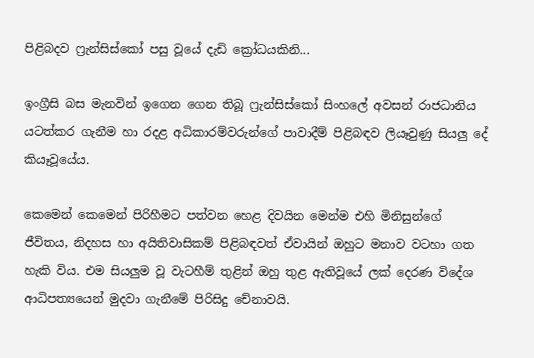පිළිබදව ෆ්‍රැන්සිස්කෝ පසු වූයේ දැඩි ක්‍රෝධයකිනි...

ඉංග්‍රීසි බස මැනවින් ඉගෙන ගෙන තිබූ ෆ්‍රැන්සිස්කෝ සිංහලේ අවසන් රාජධානිය යටත්කර ගැනීම හා රදළ අධිකාරම්වරුන්ගේ පාවාදීම් පිළිබඳව ලියෑවුණු සියලු දේ කියෑවූයේය.

කෙමෙන් කෙමෙන් පිරිහීමට පත්වන හෙළ දිවයින මෙන්ම එහි මිනිසුන්ගේ ජීවිතය, නිදහස හා අයිතිවාසිකම් පිළිබඳවත් ඒවායින් ඔහුට මනාව වටහා ගත හැකි විය. එම සියලුම වූ වැටහීම් තුළින් ඔහු තුළ ඇතිවූයේ ලක්‌ දෙරණ විදේශ ආධිපත්‍යයෙන් මුදවා ගැනීමේ පිරිසිදු චේනාවයි.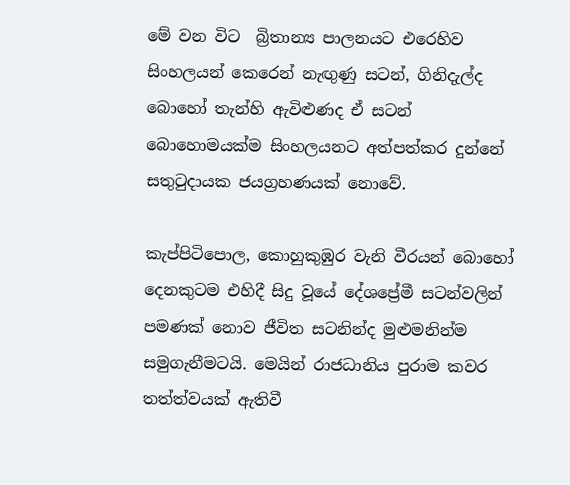මේ වන විට  බ්‍රිතාන්‍ය පාලනයට එරෙහිව සිංහලයන් කෙරෙන් නැඟුණු සටන්, ගිනිදැල්ද බොහෝ තැන්හි ඇවිළුණද ඒ සටන් බොහොමයක්‌ම සිංහලයනට අත්පත්කර දුන්නේ සතුටුදායක ජයග්‍රහණයක්‌ නොවේ.

කැප්පිටිපොල, කොහුකුඹුර වැනි වීරයන් බොහෝ දෙනකුටම එහිදී සිදු වූයේ දේශප්‍රේමී සටන්වලින් පමණක්‌ නොව ජීවිත සටනින්ද මුළුමනින්ම සමුගැනීමටයි. මෙයින් රාජධානිය පුරාම කවර තත්ත්වයක්‌ ඇතිවී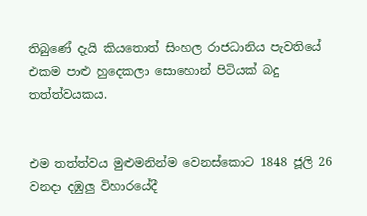තිබුණේ දැයි කියතොත් සිංහල රාජධානිය පැවතියේ එකම පාළු හුදෙකලා සොහොන් පිටියක් බදු තත්ත්වයකය.


එම තත්ත්වය මුළුමනින්ම වෙනස්‌කොට 1848 ජූලි 26 වනදා දඹුලු විහාරයේදී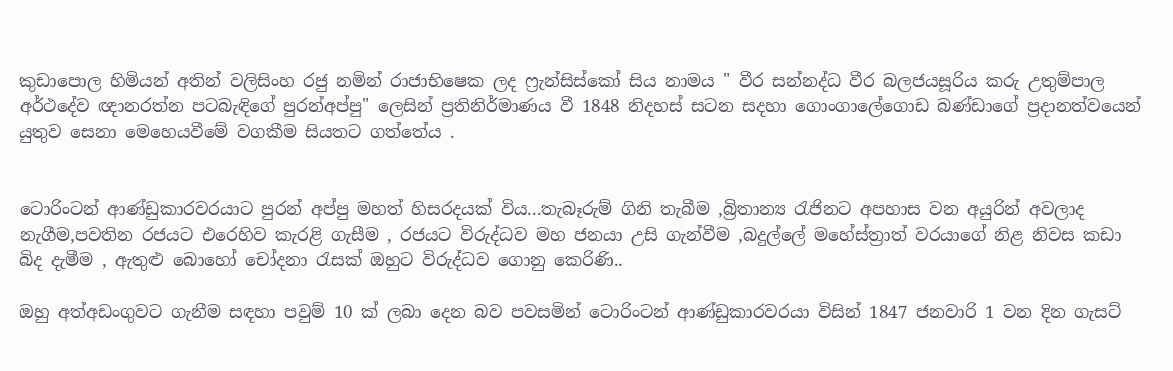කුඩාපොල හිමියන් අතින් වලිසිංහ රජු නමින් ‍රාජාභිෂෙක ලද ෆ්‍රැන්සිස්කෝ සිය නාමය " වීර සන්නද්ධ වීර බලජයසූරිය කරු උතුම්පාල අර්ථදේව ඥානරත්න පටබැඳිගේ පුරන්අප්පු" ලෙසින් ප්‍රතිනිර්මාණය වී 1848 නිදහස් සටන සදහා ගොංගාලේගොඩ බණ්ඩාගේ ප්‍රදානත්වයෙන් යුතුව සෙනා මෙහෙයවීමේ වගකීම සියතට ගත්තේය .


ටොරිංටන් ආණ්ඩුකාරවරයාට පුරන් අප්පු මහත් හිසරදයක් විය...තැබෑරුම් ගිනි තැබීම ,බ්‍රිතාන්‍ය රැජිනට අපහාස වන අයුරින් අවලාද නැගීම,පවතින රජයට එරෙහිව කැරළි ගැසීම , රජයට විරුද්ධව මහ ජනයා උසි ගැන්වීම ,බදුල්ලේ මහේස්ත්‍රාත් වරයාගේ නිළ නිවස කඩා බිද දැමීම , ඇතුළු බොහෝ චෝදනා රැසක් ඔහුට විරුද්ධව ගොනු කෙරිණි..

ඔහු අත්අඩංගුවට ගැනීම සඳහා පවුම් 10 ක් ලබා දෙන බව පවසමින් ටොරිංටන් ආණ්ඩුකාරවරයා විසින් 1847 ජනවාරි 1 වන දින ගැසට්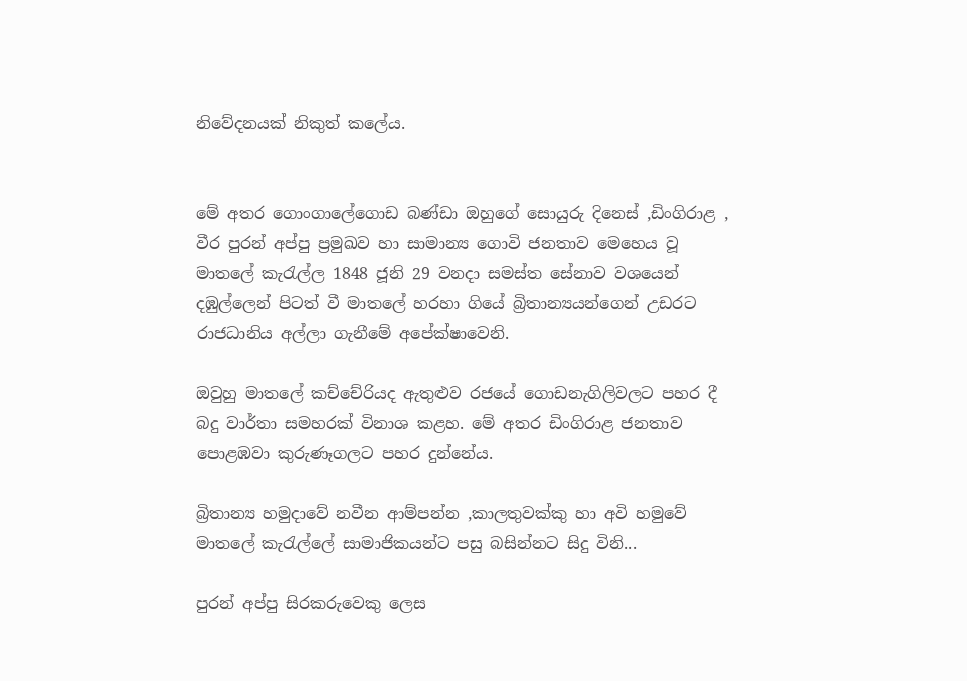නිවේදනයක් නිකුත් කලේය.


මේ අතර ගොංගාලේගොඩ බණ්ඩා ඔහුගේ සොයුරු දිනෙස් ,ඩිංගිරාළ , වීර පුරන් අප්පු ප්‍රමුඛව හා සාමාන්‍ය ගොවි ජනතාව මෙහෙය වූ මාතලේ කැරැල්ල 1848 ජූනි 29 වනදා සමස්ත සේනාව වශයෙන් දඹුල්ලෙන් පිටත් වී මාතලේ හරහා ගියේ බ්‍රිතාන්‍යයන්ගෙන් උඩරට රාජධානිය අල්ලා ගැනීමේ අපේක්ෂාවෙනි.

ඔවුහු මාතලේ කච්චේරියද ඇතුළුව රජයේ ගොඩනැගිලිවලට පහර දී බදු වාර්තා සමහරක් විනාශ කළහ. මේ අතර ඩිංගිරාළ ජනතාව පොළඹවා කුරුණෑගලට පහර දුන්නේය.

බ්‍රිතාන්‍ය හමුදාවේ නවීන ආම්පන්න ,කාලතුවක්කු හා අවි හමුවේ මාතලේ කැරැල්ලේ සාමාජිකයන්ට පසු බසින්නට සිදු විනි...

පුරන් අප්පු සිරකරුවෙකු ලෙස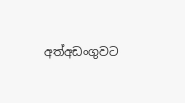අත්අඩංගුවට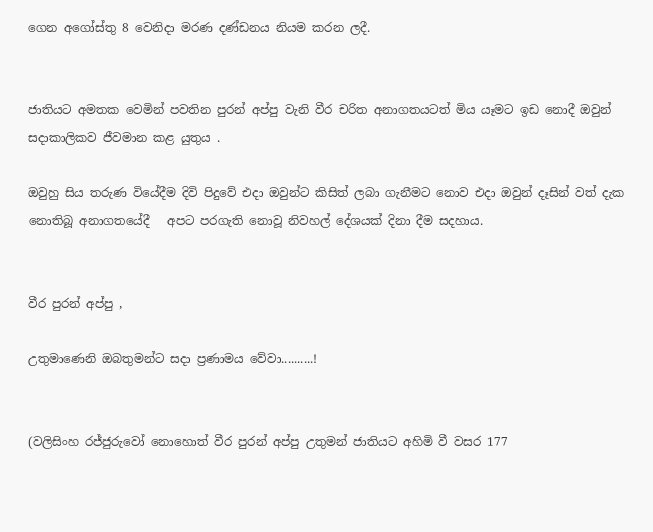ගෙන අගෝස්තු 8 වෙනිදා මරණ දණ්ඩනය නියම කරන ලදී.


ජාතියට අමතක වෙමින් පවතින පුරන් අප්පු වැනි වීර චරිත අනාගතයටත් මිය යෑමට ඉඩ නොදී ඔවුන් සදාකාලිකව ජීවමාන කළ යුතුය .

ඔවුහු සිය තරුණ වියේදීම දිවි පිදුවේ එදා ඔවුන්ට කිසිත් ලබා ගැනීමට නොව එදා ඔවුන් දෑසින් වත් දැක නොතිබූ අනාගතයේදී   අපට පරගැති නොවූ නිවහල් දේශයක් දිනා දීම සදහාය.


වීර පුරන් අප්පු ,

උතුමාණෙනි ඔබතුමන්ට සදා ප්‍රණාමය වේවා..........!


(වලිසිංහ රජ්ජුරුවෝ නොහොත් වීර පුරන් අප්පු උතුමන් ජාතියට අහිමි වී වසර 177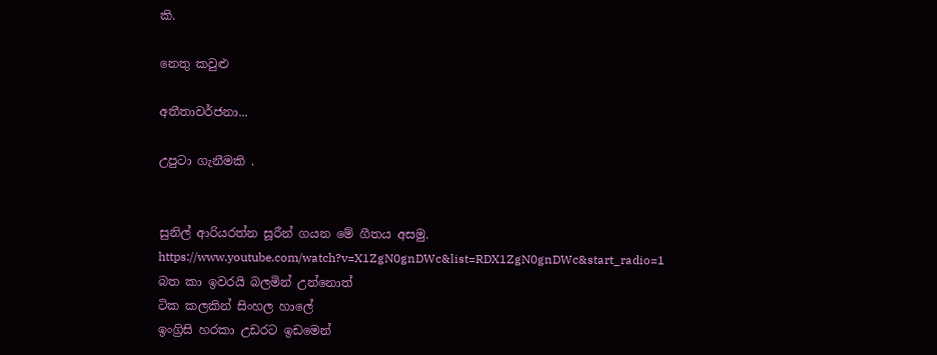කි.

නෙතු කවුළු

අතීතාවර්ජනා...

උපුටා ගැනීමකි .


සුනිල් ආරියරත්න සූරීන් ගයන මේ ගීතය අසමු.
https://www.youtube.com/watch?v=X1ZgN0gnDWc&list=RDX1ZgN0gnDWc&start_radio=1
බත කා ඉවරයි බලමින් උන්නොත්
ටික කලකින් සිංහල හාලේ
ඉංග්‍රිසි හරකා උඩරට ඉඩමෙන්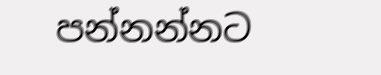පන්නන්නට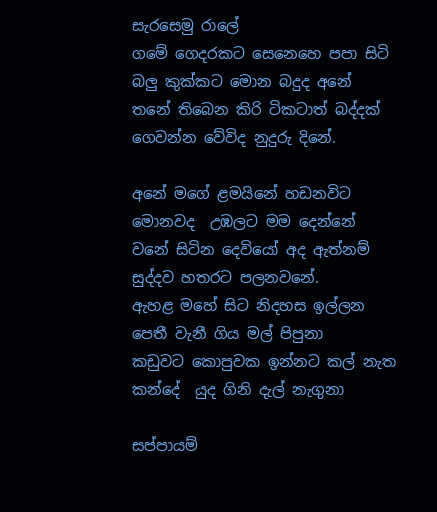සැරසෙමු රාලේ
ගමේ ගෙදරකට සෙනෙහෙ පපා සිටි
බලු කුක්කට මොන බදුද අනේ
තනේ තිබෙන කිරි ටිකටාත් බද්දක්
ගෙවන්න වේවිද නුදුරු දිනේ.

අනේ මගේ ළමයිනේ හඩනවිට
මොනවද  උඹලට මම දෙන්නේ
වනේ සිටින දෙවියෝ අද ඇත්නම්
සුද්දව හතරට පලනවනේ.
ඇහළ මහේ සිට නිදහස ඉල්ලන
පෙතී වැනී ගිය මල් පිපුනා
කඩුවට කොපුවක ඉන්නට කල් නැත
කන්දේ  යුද ගිනි දැල් නැගුනා

සප්පායම්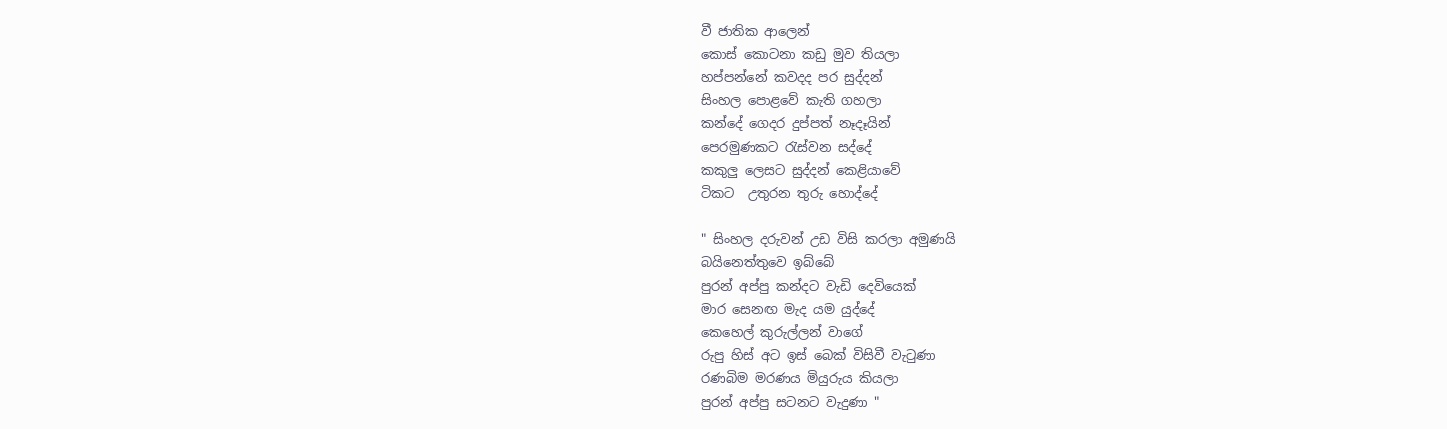වී ජාතික ආලෙන්
කොස් කොටනා කඩු මුව තියලා
හප්පන්නේ කවදද පර සුද්දන්
සිංහල පොළවේ කැති ගහලා
කන්දේ ගෙදර දුප්පත් නෑදෑයින්
පෙරමුණකට රැස්වන සද්දේ
කකුලු ලෙසට සුද්දන් කෙළියාවේ
ටිකට  උතුරන තුරු හොද්දේ

" සිංහල දරුවන් උඩ විසි කරලා අමුණයි
බයිනෙත්තුවෙ ඉබ්බේ
පුරන් අප්පු කන්දට වැඩි දෙවියෙක්
මාර සෙනඟ මැද යම යුද්දේ
කෙහෙල් කුරුල්ලන් වාගේ
රුපු හිස් අට ඉස් බෙක් විසිවී වැටුණා
රණබිම මරණය මියුරුය කියලා
පුරන් අප්පු සටනට වැදුණා "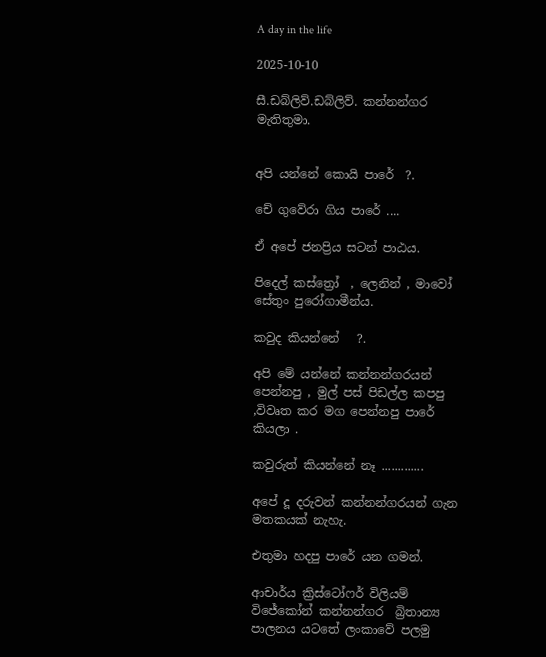A day in the life

2025-10-10

සී.ඩබ්ලිව්.ඩබ්ලිව්. කන්නන්ගර මැතිතුමා.


අපි යන්නේ කොයි පාරේ  ?.

චේ ගුවේරා ගිය පාරේ ....

ඒ අපේ ජනප්‍රිය සටන් පාඨය.

පිදෙල් කස්ත්‍රෝ  , ලෙනින් , මාවෝ සේතුං පුරෝගාමීන්ය.

කවුද කියන්නේ   ?.

අපි මේ යන්නේ කන්නන්ගරයන් පෙන්නපු , මුල් පස් පිඩල්ල කපපු ,විවෘත කර මග පෙන්නපු පාරේ කියලා .

කවුරුත් කියන්නේ නෑ .............

අපේ දූ දරුවන් කන්නන්ගරයන් ගැන මතකයක් නැහැ.

එතුමා හදපු පාරේ යන ගමන්.

ආචාර්ය ක්‍රිස්ටෝෆර් විලියම් විජේකෝන් කන්නන්ගර  බ්‍රිතාන්‍ය පාලනය යටතේ ලංකාවේ පලමු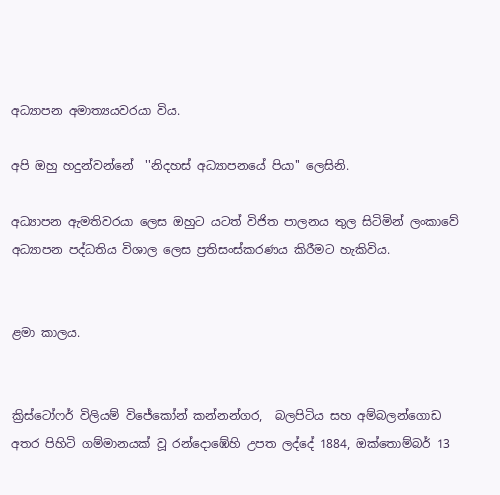අධ්‍යාපන අමාත්‍යයවරයා විය.

අපි ඔහු හදුන්වන්නේ  ''නිදහස් අධ්‍යාපනයේ පියා'' ලෙසිනි.

අධ්‍යාපන ඇමතිවරයා ලෙස ඔහුට යටත් විජිත පාලනය තුල සිටිමින් ලංකාවේ අධ්‍යාපන පද්ධතිය විශාල ලෙස ප්‍රතිසංස්කරණය කිරීමට හැකිවිය.


ළමා කාලය.


ක්‍රිස්ටෝෆර් විලියම් විජේකෝන් කන්නන්ගර,  බලපිටිය සහ අම්බලන්ගොඩ අතර පිහිටි ගම්මානයක් වූ රන්දොඹේහි උපත ලද්දේ 1884, ඔක්තොම්බර් 13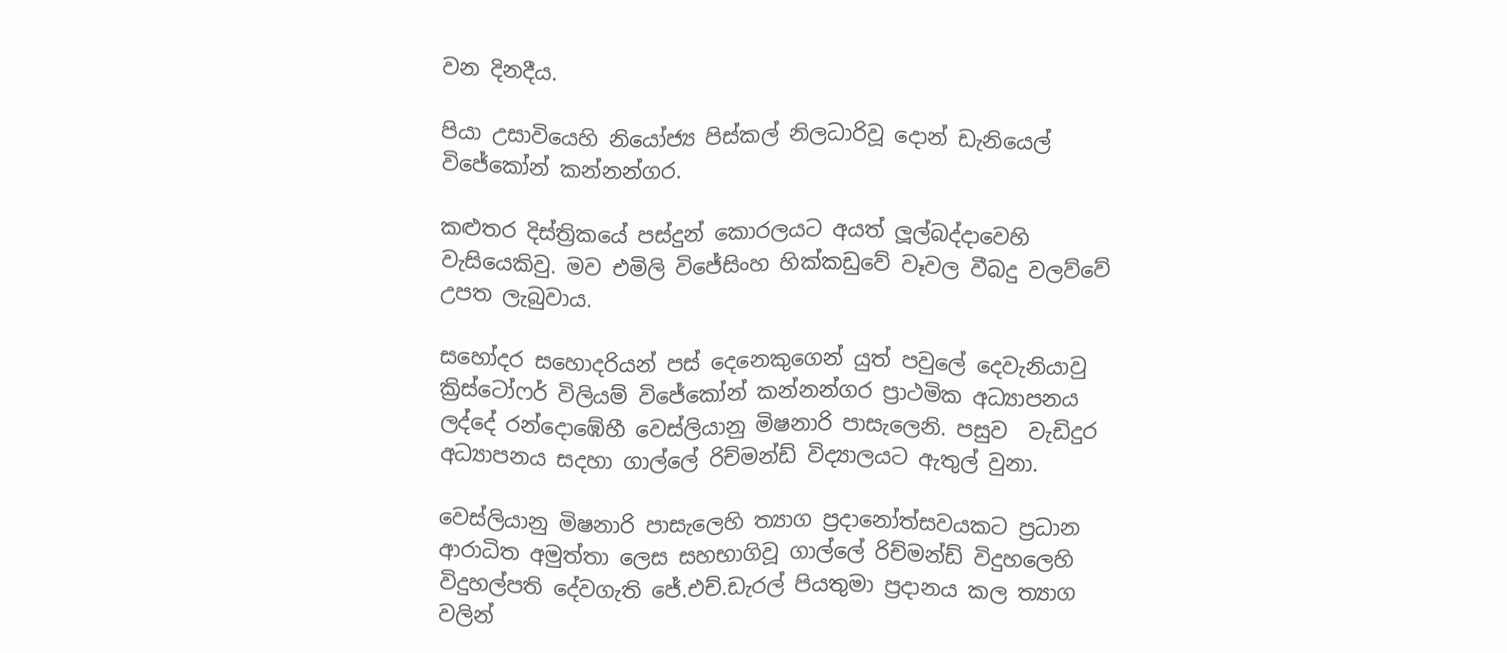වන දිනදීය.

පියා උසාවියෙහි නියෝජ්‍ය පිස්කල් නිලධාරිවූ දොන් ඩැනියෙල් විජේකෝන් කන්නන්ගර.

කළුතර දිස්ත්‍රිකයේ පස්දුන් කොරලයට අයත් ලූල්බද්දාවෙහි වැසියෙකිවු. මව එමිලි විජේසිංහ හික්කඩුවේ වෑවල වීබදු වලව්වේ උපත ලැබුවාය.

සහෝදර සහොදරියන් පස් දෙනෙකුගෙන් යුත් පවුලේ දෙවැනියාවු  ක්‍රිස්ටෝෆර් විලියම් විජේකෝන් කන්නන්ගර ප්‍රාථමික අධ්‍යාපනය ලද්දේ රන්දොඹේහී වෙස්ලියානු මිෂනාරි පාසැලෙනි. පසුව  වැඩිදුර අධ්‍යාපනය සදහා ගාල්ලේ රිච්මන්ඩ් විද්‍යාලයට ඇතුල් වුනා.

වෙස්ලියානු මිෂනාරි පාසැලෙහි ත්‍යාග ප්‍රදානෝත්සවයකට ප්‍රධාන ආරාධිත අමුත්තා ලෙස සහභාගිවූ ගාල්ලේ රිච්මන්ඩ් විදුහලෙහි විදුහල්පති දේවගැති ජේ.එච්.ඩැරල් පියතුමා ප්‍රදානය කල ත්‍යාග වලින්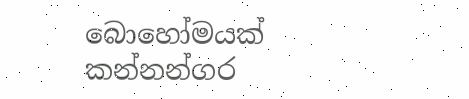බොහෝමයක් කන්නන්ගර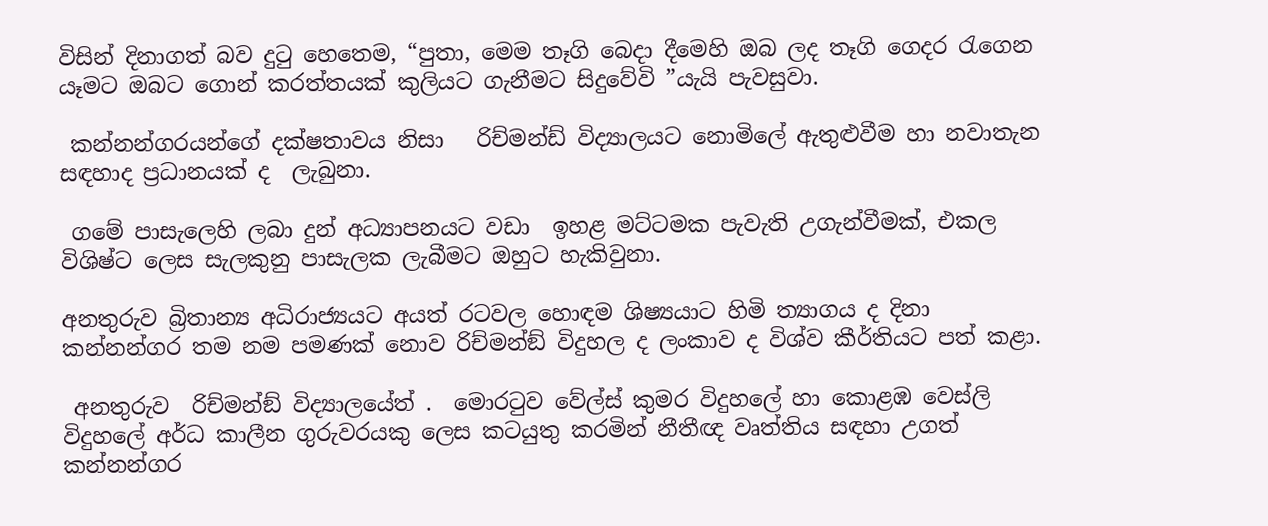විසින් දිනාගත් බව දුටු හෙතෙම, “පුතා, මෙම තෑගි බෙදා දීමෙහි ඔබ ලද තෑගි ගෙදර රැගෙන යෑමට ඔබට ගොන් කරත්තයක් කුලියට ගැනීමට සිදුවේවි ”යැයි පැවසුවා.

 කන්නන්ගරයන්ගේ දක්ෂතාවය නිසා   රිච්මන්ඩ් විද්‍යාලයට නොමිලේ ඇතුළුවීම හා නවාතැන සඳහාද ප්‍රධානයක් ද  ලැබුනා.

 ගමේ පාසැලෙහි ලබා දුන් අධ්‍යාපනයට වඩා  ඉහළ මට්ටමක පැවැති උගැන්වීමක්, එකල විශිෂ්ට ලෙස සැලකුනු පාසැලක ලැබීමට ඔහුට හැකිවුනා.

අනතුරුව බ්‍රිතාන්‍ය අධිරාජ්‍යයට අයත් රටවල හොඳම ශිෂ්‍යයාට හිමි ත්‍යාගය ද දිනා  කන්නන්ගර තම නම පමණක් නොව රිච්මන්ඞ් විදුහල ද ලංකාව ද විශ්ව කීර්තියට පත් කළා.

 අනතුරුව  රිච්මන්ඞ් විද්‍යාලයේත් .  මොරටුව වේල්ස් කුමර විදුහලේ හා කොළඹ වෙස්ලි විදුහලේ අර්ධ කාලීන ගුරුවරයකු ලෙස කටයුතු කරමින් නීතීඥ වෘත්තිය සඳහා උගත් කන්නන්ගර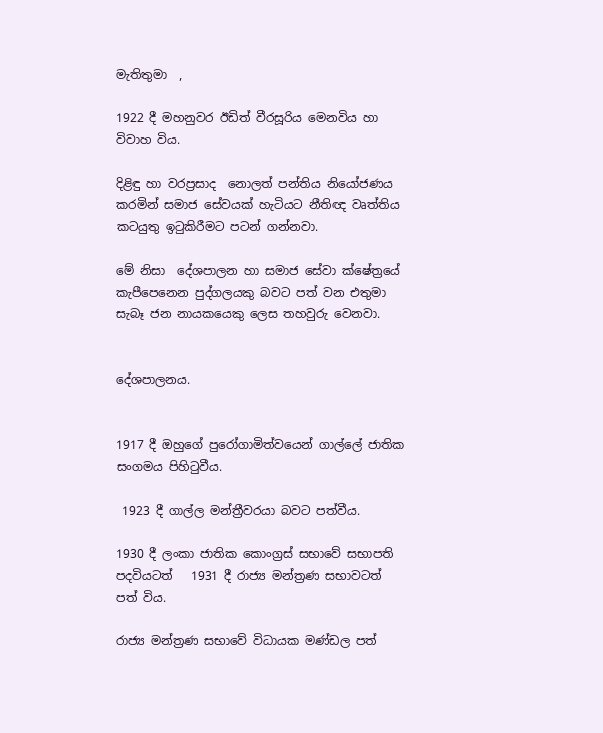මැතිතුමා  ,

1922 දී මහනුවර ඊඩිත් වීරසූරිය මෙනවිය හා විවාහ විය.

දිළිඳු හා වරප්‍රසාද  නොලත් පන්තිය නියෝජණය කරමින් සමාජ සේවයක් හැටියට නීතිඥ වෘත්තිය කටයුතු ඉටුකිරීමට පටන් ගන්නවා.

මේ නිසා  දේශපාලන හා සමාජ සේවා ක්ෂේත්‍රයේ කැපීපෙනෙන පුද්ගලයකු බවට පත් වන එතුමා සැබෑ ජන නායකයෙකු ලෙස තහවුරු වෙනවා.


දේශපාලනය.


1917 දී ඔහුගේ පුරෝගාමිත්වයෙන් ගාල්ලේ ජාතික සංගමය පිහිටුවීය.

 1923 දී ගාල්ල මන්ත්‍රීවරයා බවට පත්වීය.

1930 දී ලංකා ජාතික කොංග්‍රස් සභාවේ සභාපති පදවියටත්   1931 දී රාජ්‍ය මන්ත්‍රණ සභාවටත්  පත් විය.

රාජ්‍ය මන්ත්‍රණ සභාවේ විධායක මණ්ඩල පත්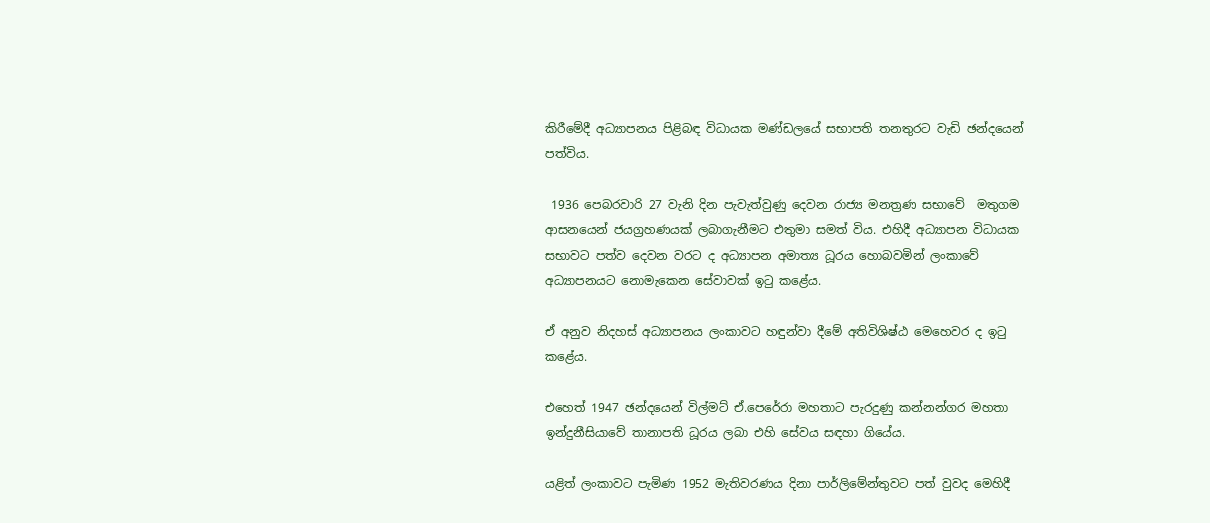කිරීමේදී අධ්‍යාපනය පිළිබඳ විධායක මණ්ඩලයේ සභාපති තනතුරට වැඩි ඡන්දයෙන් පත්විය.

 1936 පෙබරවාරි 27 වැනි දින පැවැත්වුණු දෙවන රාජ්‍ය මනත්‍රණ සභාවේ  මතුගම ආසනයෙන් ජයග්‍රහණයක් ලබාගැනීමට එතුමා සමත් විය. එහිදී අධ්‍යාපන විධායක සභාවට පත්ව දෙවන වරට ද අධ්‍යාපන අමාත්‍ය ධූරය හොබවමින් ලංකාවේ අධ්‍යාපනයට නොමැකෙන සේවාවක් ඉටු කළේය.

ඒ අනුව නිදහස් අධ්‍යාපනය ලංකාවට හඳුන්වා දීමේ අතිවිශිෂ්ඨ මෙහෙවර ද ඉටු කළේය.

එහෙත් 1947 ඡන්දයෙන් විල්මට් ඒ.පෙරේරා මහතාට පැරදුණු කන්නන්ගර මහතා ඉන්දුනීසියාවේ තානාපති ධූරය ලබා එහි සේවය සඳහා ගියේය.

යළිත් ලංකාවට පැමිණ 1952 මැතිවරණය දිනා පාර්ලිමේන්තුවට පත් වුවද මෙහිදී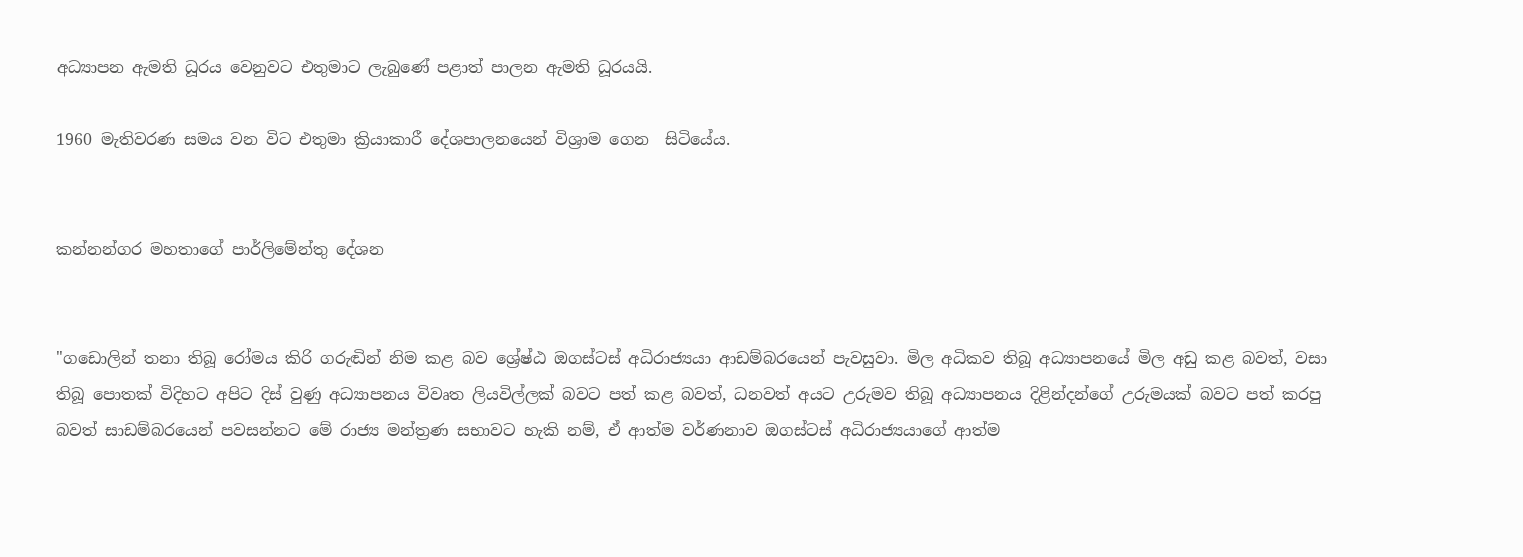අධ්‍යාපන ඇමති ධූරය වෙනුවට එතුමාට ලැබුණේ පළාත් පාලන ඇමති ධූරයයි.

1960 මැතිවරණ සමය වන විට එතුමා ක්‍රියාකාරී දේශපාලනයෙන් විශ්‍රාම ගෙන  සිටියේය.


කන්නන්ගර මහතාගේ පාර්ලිමේන්තු දේශන


"ගඩොලින් තනා තිබූ රෝමය කිරි ගරුඬින් නිම කළ බව ශ්‍රේෂ්ඨ ඔගස්ටස් අධිරාජ්‍යයා ආඩම්බරයෙන් පැවසුවා. මිල අධිකව තිබූ අධ්‍යාපනයේ මිල අඩු කළ බවත්, වසා තිබූ පොතක් විදිහට අපිට දිස් වුණු අධ්‍යාපනය විවෘත ලියවිල්ලක් බවට පත් කළ බවත්, ධනවත් අයට උරුමව තිබූ අධ්‍යාපනය දිළින්දන්ගේ උරුමයක් බවට පත් කරපු බවත් සාඩම්බරයෙන් පවසන්නට මේ රාජ්‍ය මන්ත්‍රණ සභාවට හැකි නම්, ඒ ආත්ම වර්ණනාව ඔගස්ටස් අධිරාජ්‍යයාගේ ආත්ම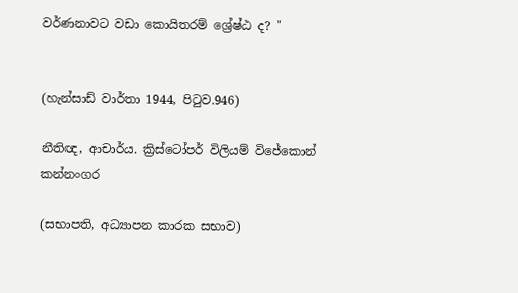වර්ණනාවට වඩා කොයිතරම් ශ්‍රේෂ්ඨ ද? "


(හැන්සාඩ් වාර්තා 1944, පි‍ටුව.946)

නීතිඥ, ආචාර්ය. ක්‍රිස්ටෝපර් විලියම් විජේකොන් කන්නංගර

(සභාපති, අධ්‍යාපන කාරක සභාව)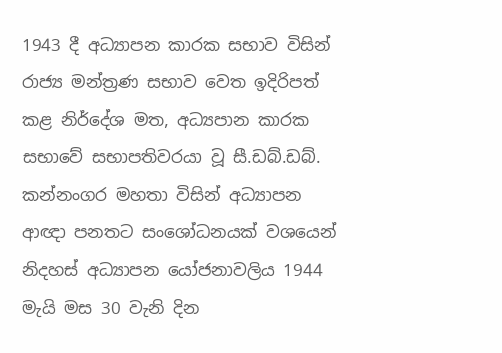1943 දී අධ්‍යාපන කාරක සභාව විසින් රාජ්‍ය මන්ත්‍රණ සභාව වෙත ඉදිරිපත් කළ නිර්දේශ මත, අධ්‍යපාන කාරක සභාවේ සභාපතිවරයා වූ සී.ඩබ්.ඩබ්. කන්නංගර මහතා විසින් අධ්‍යාපන ආඥා පනතට සංශෝධනයක් වශයෙන් නිදහස් අධ්‍යාපන යෝජනාවලිය 1944 මැයි මස 30 වැනි දින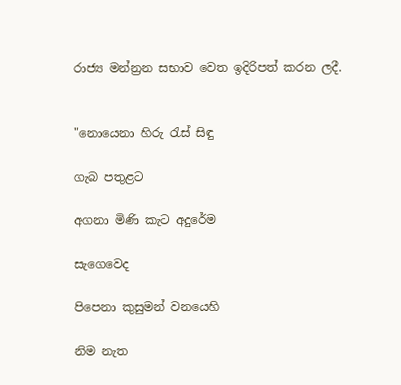රාජ්‍ය මන්න්‍රන සභාව වෙත ඉදිරිපත් කරන ලදී.


"නොයෙනා හිරු රැස් සිඳු

ගැබ පතුළට

අගනා මිණි කැට අදුරේම

සැගෙවෙද

පිපෙනා කුසුමන් වනයෙහි

නිම නැත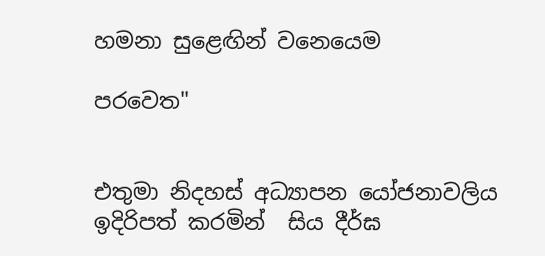හමනා සුළෙඟින් වනෙයෙම

පරවෙත"


එතුමා නිදහස් අධ්‍යාපන යෝජනාවලිය ඉදිරිපත් කරමින්  සිය දීර්ඝ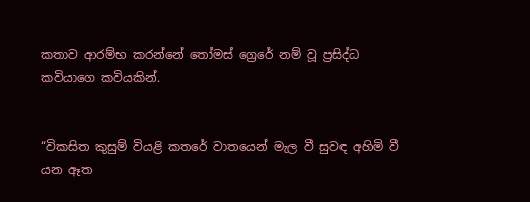කතාව ආරම්භ කරන්නේ තෝමස් ග්‍රෙරේ නම් වූ ප්‍රසිද්ධ කවියාගෙ කවියකින්.


“විකසිත කුසුම් වියළි කතරේ වාතයෙන් මැල වී සුවඳ අහිමි වී යන ඈත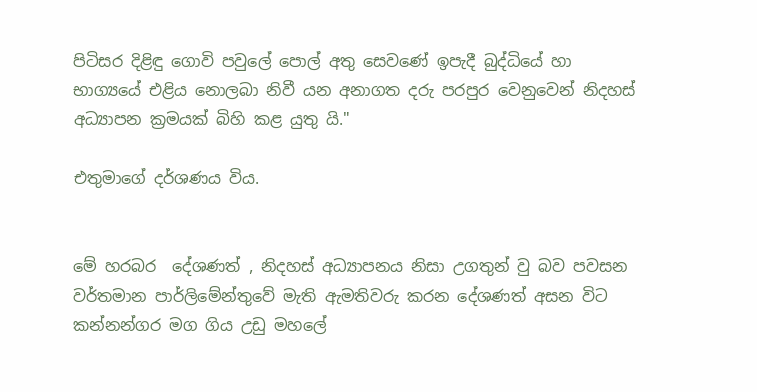පිටිසර දිළිඳු ගොවි පවුලේ පොල් අතු සෙවණේ ඉපැදී බුද්ධියේ හා භාග්‍යයේ එළිය නොලබා නිවී යන අනාගත දරු පරපුර වෙනුවෙන් නිදහස් අධ්‍යාපන ක්‍රමයක් බිහි කළ යුතු යි."

එතුමාගේ දර්ශණය විය.


මේ හරබර  දේශණත් , නිදහස් අධ්‍යාපනය නිසා උගතුන් වු බව පවසන වර්තමාන පාර්ලිමේන්තුවේ මැති ඇමතිවරු කරන දේශණත් අසන විට කන්නන්ගර මග ගිය උඩු මහලේ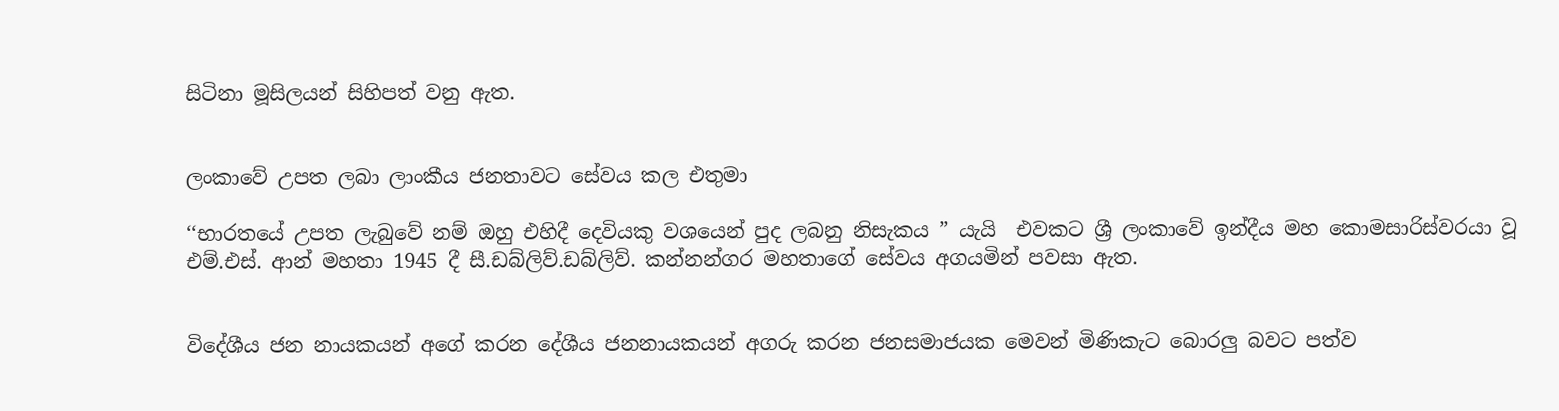සිටිනා මූසිලයන් සිහිපත් වනු ඇත.


ලංකාවේ උපත ලබා ලාංකීය ජනතාවට සේවය කල එතුමා

‘‘භාරතයේ උපත ලැබුවේ නම් ඔහු එහිදී දෙවියකු වශයෙන් පුද ලබනු නිසැකය ” යැයි  එවකට ශ්‍රී ලංකාවේ ඉන්දීය මහ කොමසාරිස්වරයා වූ එම්.එස්. ආන් මහතා 1945 දී සී.ඩබ්ලිව්.ඩබ්ලිව්. කන්නන්ගර මහතාගේ සේවය අගයමින් පවසා ඇත.


විදේශීය ජන නායකයන් අගේ කරන දේශීය ජනනායකයන් අගරු කරන ජනසමාජයක මෙවන් මිණිකැට බොරලු බවට පත්ව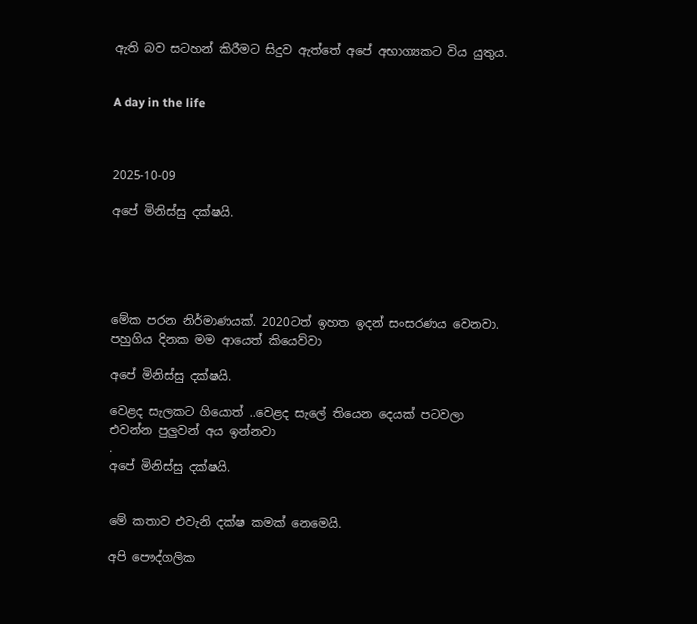ඇති බව සටහන් කිරීමට සිදුව ඇත්තේ අපේ අභාග්‍යකට විය යුතුය.


A day in the life



2025-10-09

අපේ මිනිස්සු දක්ෂයි.





මේක පරන නිර්මාණයක්. 2020ටත් ඉහත ඉදන් සංසරණය වෙනවා. පහුගිය දිනක මම ආයෙත් කියෙව්වා

අපේ මිනිස්සු දක්ෂයි.

වෙළද සැලකට ගියොත් ..වෙළද සැලේ තියෙන දෙයක් පටවලා එවන්න පුලුවන් අය ඉන්නවා
.
අපේ මිනිස්සු දක්ෂයි.


මේ කතාව එවැනි දක්ෂ කමක් නෙමෙයි.

අපි පෞද්ගලික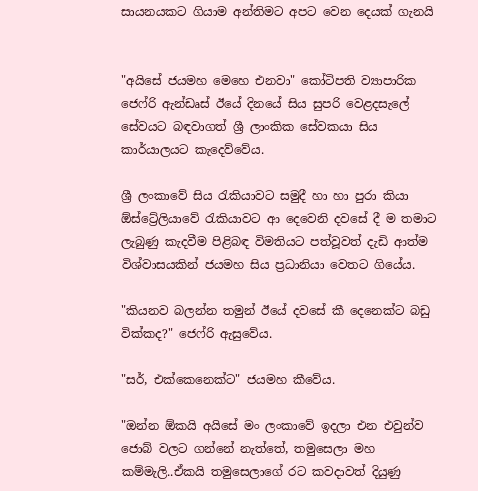සායනයකට ගියාම අන්තිමට අපට වෙන දෙයක් ගැනයි


"අයිසේ ජයමහ මෙහෙ එනවා" කෝටිපති ව්‍යාපාරික ජෙෆ්රි ඇන්ඩෘස් ඊයේ දිනයේ සිය සුපරි වෙළදසැලේ සේවයට බඳවාගත් ශ්‍රී ලාංකික සේවකයා සිය කාර්යාලයට කැදෙව්වේය.

ශ්‍රී ලංකාවේ සිය රැකියාවට සමුදී හා හා පුරා කියා ඕස්ට්‍රේලියාවේ රැකියාවට ආ දෙවෙනි දවසේ දී ම තමාට ලැබුණු කැදවීම පිළිබඳ විමතියට පත්වූවත් දැඩි ආත්ම විශ්වාසයකින් ජයමහ සිය ප්‍රධානියා වෙතට ගියේය.

"කියනව බලන්න තමුන් ඊයේ දවසේ කී දෙනෙක්ට බඩු වික්කද?" ජෙෆ්රි ඇසුවේය.

"සර්, එක්කෙනෙක්ට" ජයමහ කීවේය.

"ඔන්න ඕකයි අයිසේ මං ලංකාවේ ඉදලා එන එවුන්ව ජොබ් වලට ගන්නේ නැත්තේ, තමුසෙලා මහ කම්මැලි..ඒකයි තමුසෙලාගේ රට කවදාවත් දියුණු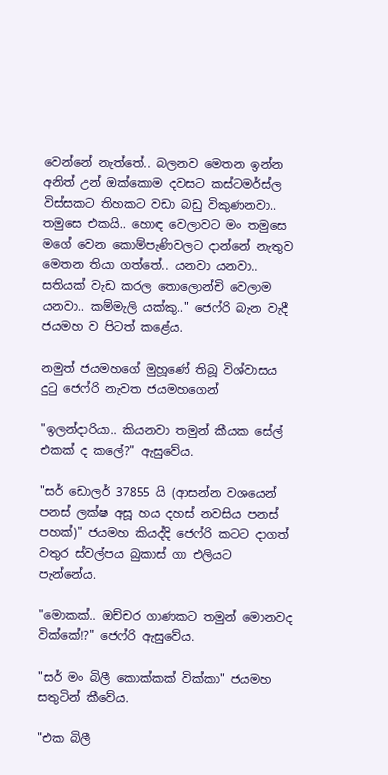වෙන්නේ නැත්තේ.. බලනව මෙතන ඉන්න අනිත් උන් ඔක්කොම දවසට කස්ටමර්ස්ල විස්සකට තිහකට වඩා බඩු විකුණනවා.. තමුසෙ එකයි.. හොඳ වෙලාවට මං තමුසෙ මගේ වෙන කොම්පැණිවලට දාන්නේ නැතුව මෙතන තියා ගත්තේ.. යනවා යනවා.. සතියක් වැඩ කරල තොලොන්චි වෙලාම යනවා.. කම්මැලි යක්කු.." ජෙෆ්රි බැන වැදී ජයමහ ව පිටත් කළේය.

නමුත් ජයමහගේ මුහූණේ තිබූ විශ්වාසය දුටු ජෙෆ්රි නැවත ජයමහගෙන්

"ඉලන්දාරියා.. කියනවා තමුන් කීයක සේල් එකක් ද කලේ?" ඇසුවේය.

"සර් ඩොලර් 37855 යි (ආසන්න වශයෙන් පනස් ලක්ෂ අසූ හය දහස් නවසිය පනස් පහක්)" ජයමහ කියද්දි ජෙෆ්රි කටට දාගත් වතුර ස්වල්පය බුකාස් ගා එලියට පැන්නේය.

"මොකක්.. ඔච්චර ගාණකට තමුන් මොනවද වික්කේ!?" ජෙෆ්රි ඇසුවේය.

"සර් මං බිලී කොක්කක් වික්කා" ජයමහ සතුටින් කීවේය.

"එක බිලී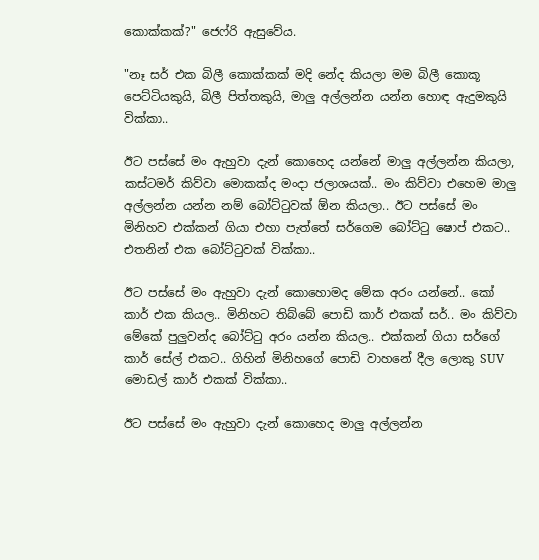කොක්කක්?" ජෙෆ්රි ඇසුවේය.

"නෑ සර් එක බිලී කොක්කක් මදි නේද කියලා මම බිලී කොකූ පෙට්ටියකුයි, බිලී පිත්තකුයි, මාලු අල්ලන්න යන්න හොඳ ඇදුමකුයි වික්කා..

ඊට පස්සේ මං ඇහුවා දැන් කොහෙද යන්නේ මාලු අල්ලන්න කියලා, කස්ටමර් කිව්වා මොකක්ද මංදා ජලාශයක්.. මං කිව්වා එහෙම මාලු අල්ලන්න යන්න නම් බෝට්ටුවක් ඕන කියලා.. ඊට පස්සේ මං මිනිහව එක්කන් ගියා එහා පැත්තේ සර්ගෙම බෝට්ටු ෂොප් එකට.. එතනින් එක බෝට්ටුවක් වික්කා..

ඊට පස්සේ මං ඇහුවා දැන් කොහොමද මේක අරං යන්නේ.. කෝ කාර් එක කියල.. මිනිහට තිබ්බේ පොඩි කාර් එකක් සර්.. මං කිව්වා මේකේ පුලුවන්ද බෝට්ටු අරං යන්න කියල.. එක්කන් ගියා සර්ගේ කාර් සේල් එකට.. ගිහින් මිනිහගේ පොඩි වාහනේ දීල ලොකු SUV මොඩල් කාර් එකක් වික්කා..

ඊට පස්සේ මං ඇහුවා දැන් කොහෙද මාලු අල්ලන්න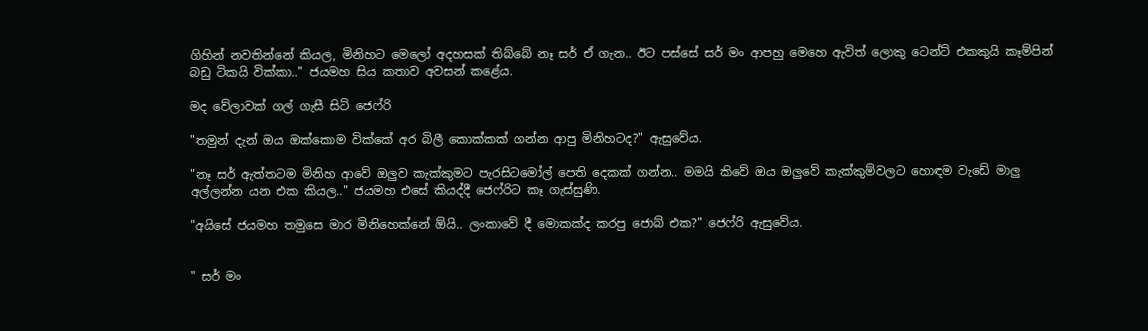ගිහින් නවතින්නේ කියල, මිනිහට මෙලෝ අදහසක් තිබ්බේ නෑ සර් ඒ ගැන.. ඊට පස්සේ සර් මං ආපහු මෙහෙ ඇවිත් ලොකු ටෙන්ට් එකකුයි කෑම්පින් බඩු ටිකයි වික්කා.." ජයමහ සිය කතාව අවසන් කළේය.

මද වේලාවක් ගල් ගැසී සිටි ජෙෆ්රි

"තමුන් දැන් ඔය ඔක්කොම වික්කේ අර බිලී කොක්කක් ගන්න ආපු මිනිහටද?" ඇසුවේය.

"නෑ සර් ඇත්තටම මිනිහ ආවේ ඔලුව කැක්කුමට පැරසිටමෝල් පෙති දෙකක් ගන්න.. මමයි කිවේ ඔය ඔලුවේ කැක්කුම්වලට හොඳම වැඩේ මාලු අල්ලන්න යන එක කියල.." ජයමහ එසේ කියද්දී ජෙෆ්රිට කෑ ගැස්සුණි.

"අයිසේ ජයමහ තමුසෙ මාර මිනිහෙක්නේ ඕයි.. ලංකාවේ දී මොකක්ද කරපු ජොබ් එක?" ජෙෆ්රි ඇසුවේය.


" සර් මං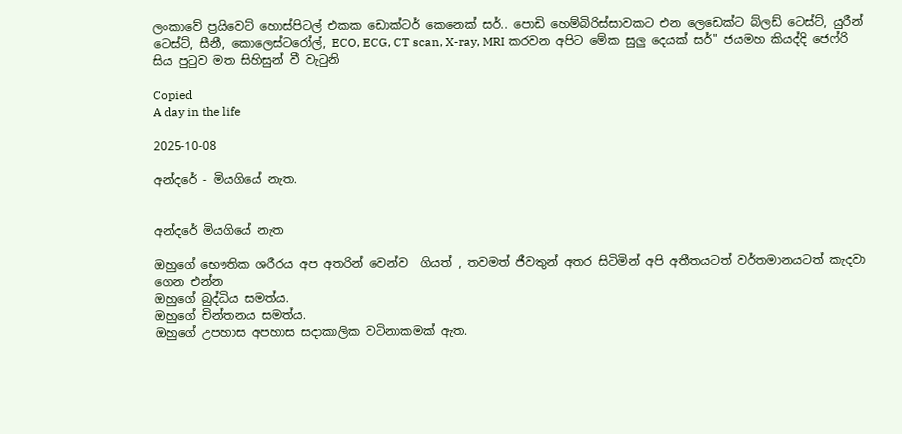ලංකාවේ ප්‍රයිවෙට් හොස්පිටල් එකක ඩොක්ටර් කෙනෙක් සර්.. පොඩි හෙම්බිරිස්සාවකට එන ලෙඩෙක්ට බ්ලඩ් ටෙස්ට්, යුරීන් ටෙස්ට්, සීනී, කොලෙස්ටරෝල්, ECO, ECG, CT scan, X-ray, MRI කරවන අපිට මේක සුලු දෙයක් සර්" ජයමහ කියද්දි ජෙෆ්රි සිය පුටුව මත සිහිසුන් වී වැටුනි

Copied
A day in the life

2025-10-08

අන්දරේ - මියගියේ නැත.


අන්දරේ මියගියේ නැත

ඔහුගේ භෞතික ශරීරය අප අතරින් වෙන්ව  ගියත් , තවමත් ජීවතුන් අතර සිටිමින් අපි අතීතයටත් වර්තමානයටත් කැදවා ගෙන එන්න
ඔහුගේ බුද්ධිය සමත්ය.
ඔහුගේ චින්තනය සමත්ය.
ඔහුගේ උපහාස අපහාස සදාකාලික වටිනාකමක් ඇත.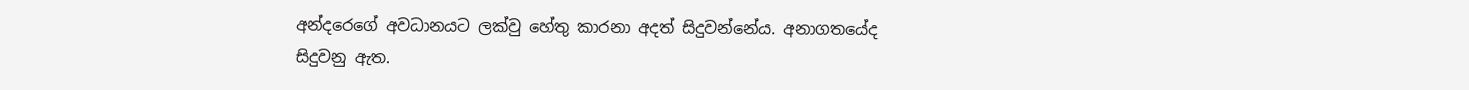අන්දරෙගේ අවධානයට ලක්වු හේතු කාරනා අදත් සිදුවන්නේය. අනාගතයේද සිදුවනු ඇත.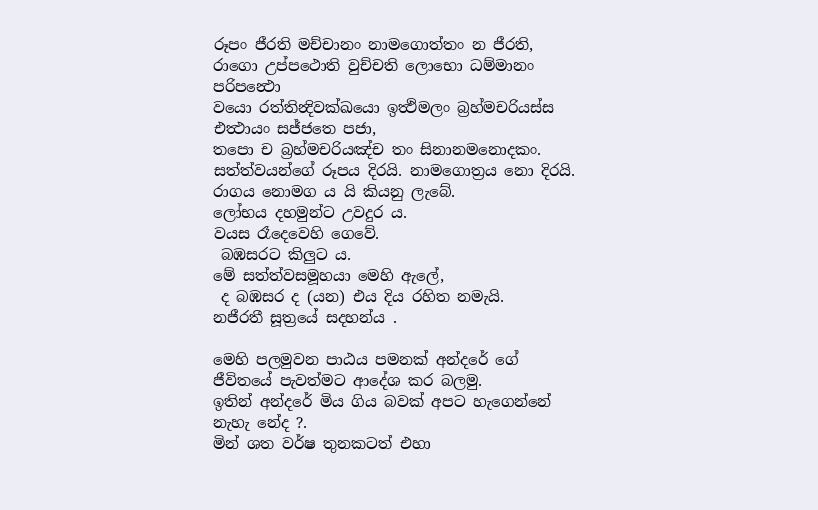රූපං ජීරති මච්චානං නාමගොත්තං න ජීරති,
රාගො උප්පථොති වුච්චති ලොභො ධම්මානං පරිපන්‍ථො
වයො රත්තින්‍දිවක්ඛයො ඉත්‍ථිමලං බ්‍රහ්මචරියස්ස එත්‍ථායං සජ්ජතෙ පජා,
තපො ච බ්‍රහ්මචරියඤ්ච තං සිනානමනොදකං.
සත්ත්වයන්ගේ රූපය දිරයි. නාමගොත්‍රය නො දිරයි.
රාගය නොමග ය යි කියනු ලැබේ.
ලෝභය දහමුන්ට උවදුර ය.
වයස රෑදෙවෙහි ගෙවේ.
 බඹසරට කිලුට ය.
මේ සත්ත්වසමූහයා මෙහි ඇලේ,
 ද බඹසර ද (යන) එය දිය රහිත නමැයි.
නජීරතී සූත්‍රයේ සදහන්ය .

මෙහි පලමුවන පාඨය පමනක් අන්දරේ ගේ ජීවිතයේ පැවත්මට ආදේශ කර බලමු.
ඉතින් අන්දරේ මිය ගිය බවක් අපට හැගෙන්නේ නැහැ නේද ?.
මින් ශත වර්ෂ තුනකටත් එහා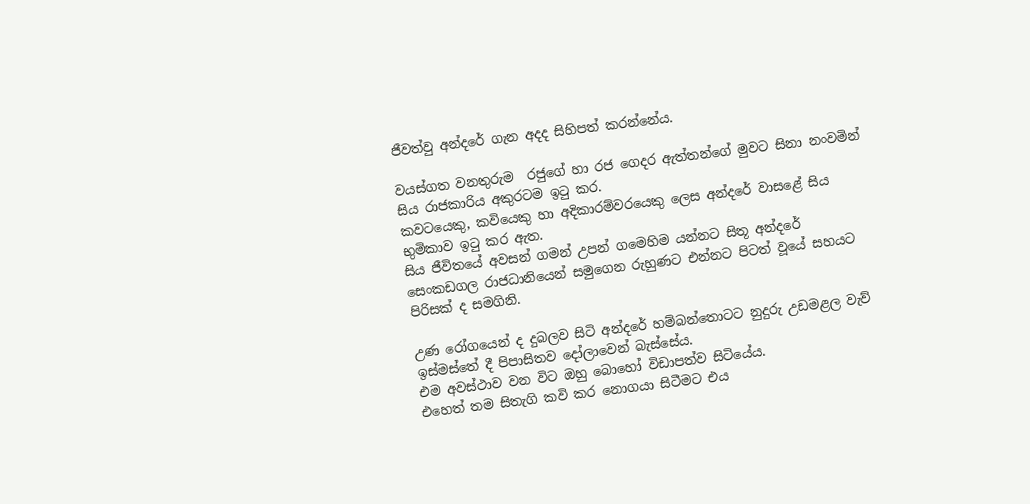ජීවත්වු අන්දරේ ගැන අදද සිහිපත් කරන්නේය.

වයස්ගත වනතුරුම  රජුගේ හා රජ ගෙදර ඇත්තන්ගේ මුවට සිනා නංවමින් සිය රාජකාරිය අකුරටම ඉටු කර.
කවටයෙකු, කවියෙකු හා අදිකාරම්වරයෙකු ලෙස අන්දරේ වාසළේ සිය භුමිකාව ඉටු කර ඇත.
සිය ජීවිතයේ අවසන් ගමන් උපන් ගමෙහිම යන්නට සිතූ අන්දරේ සෙංකඩගල රාජධානියෙන් සමුගෙන රුහුණට එන්නට පිටත් වූයේ සහයට පිරිසක් ද සමගිනි.

උණ රෝගයෙන් ද දුබලව සිටි අන්දරේ හම්බන්තොටට නුදුරු උඩමළල වැව් ඉස්මස්තේ දී පිපාසිතව දෝලාවෙන් බැස්සේය.
එම අවස්ථාව වන විට ඔහු බොහෝ විඩාපත්ව සිටියේය.
එහෙත් තම සිතැගි කවි කර නොගයා සිටීමට එය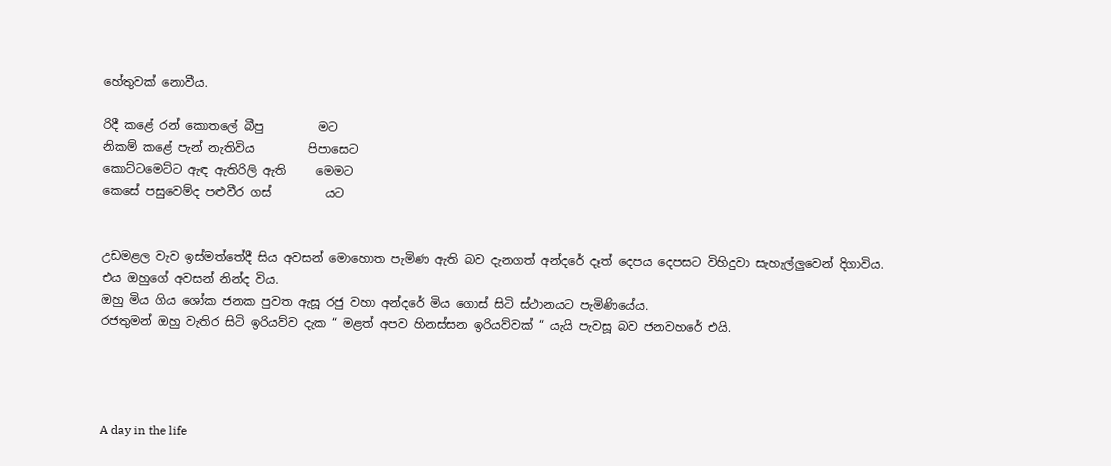හේතුවක් නොවීය.

රිදී කළේ රන් කොතලේ බීපු         මට
නිකම් කළේ පැන් නැතිවිය         පිපාසෙට
කොට්ටමෙට්ට ඇඳ ඇතිරිලි ඇති     මෙමට
කෙසේ පසුවෙම්ද පළුවීර ගස්         යට


උඩමළල වැව ඉස්මත්තේදී සිය අවසන් මොහොත පැමිණ ඇති බව දැනගත් අන්දරේ දෑත් දෙපය දෙපසට විහිදුවා සැහැල්ලුවෙන් දිගාවිය.
එය ඔහුගේ අවසන් නින්ද විය.
ඔහු මිය ගිය ශෝක ජනක පුවත ඇසූ රජු වහා අන්දරේ මිය ගොස් සිටි ස්ථානයට පැමිණියේය.
රජතුමන් ඔහු වැතිර සිටි ඉරියව්ව දැක “ මළත් අපව හිනස්සන ඉරියව්වක් “ යැයි පැවසූ බව ජනවහරේ එයි.




A day in the life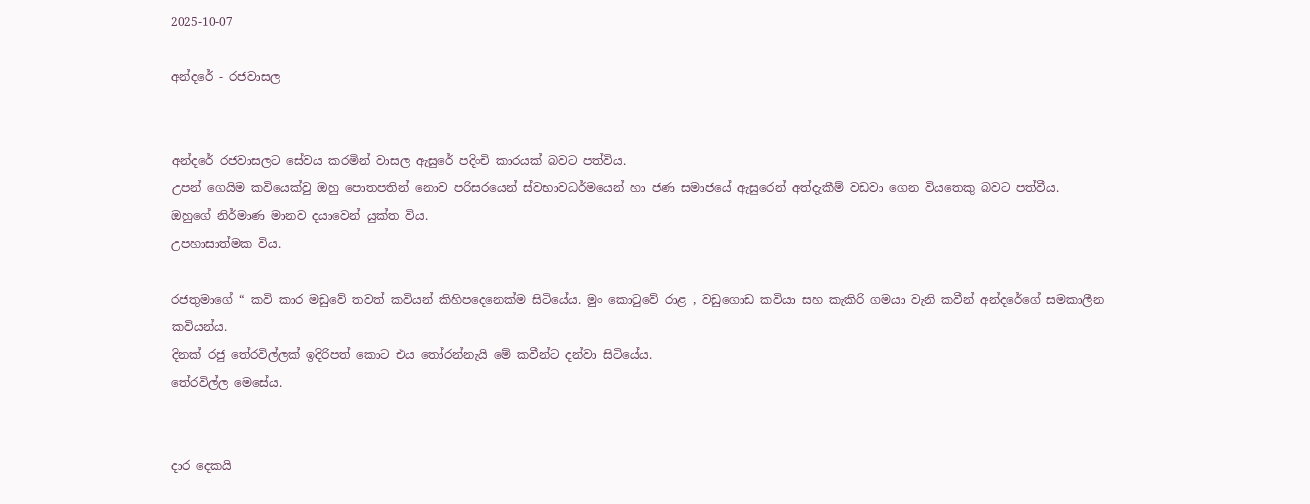2025-10-07

අන්දරේ - රජවාසල


අන්දරේ රජවාසලට සේවය කරමින් වාසල ඇසුරේ පදිංචි කාරයක් බවට පත්විය.
උපන් ගෙයිම කවියෙක්වු ඔහු පොතපතින් නොව පරිසරයෙන් ස්වභාවධර්මයෙන් හා ජණ සමාජයේ ඇසුරෙන් අත්දැකීම් වඩවා ගෙන වියතෙකු බවට පත්වීය.
ඔහුගේ නිර්මාණ මානව දයාවෙන් යුක්ත විය.
උපහාසාත්මක විය.

රජතුමාගේ “ කවි කාර මඩුවේ තවත් කවියන් කිහිපදෙනෙක්ම සිටියේය. මුං කොටුවේ රාළ , වඩුගොඩ කවියා සහ කැකිරි ගමයා වැනි කවීන් අන්දරේගේ සමකාලීන කවියන්ය.
දිනක් රජු තේරවිල්ලක් ඉදිරිපත් කොට එය තෝරන්නැයි මේ කවීන්ට දන්වා සිටියේය.
තේරවිල්ල මෙසේය.


දාර දෙකයි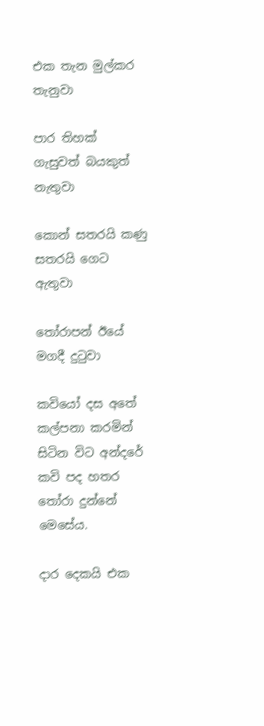එක තැන මුල්කර තැනුවා

පාර තිහක් ගැසුවත් බයකුත් නැතුවා

කොන් සතරයි කණු සතරයි ගෙට ඇතුවා

තෝරාපන් ඊයේ මගදී දුටුවා

කවියෝ දස අතේ කල්පනා කරමින් සිටින විට අන්දරේ කවි පද හතර තෝරා දුන්නේ මෙසේය.

දාර දෙකයි එක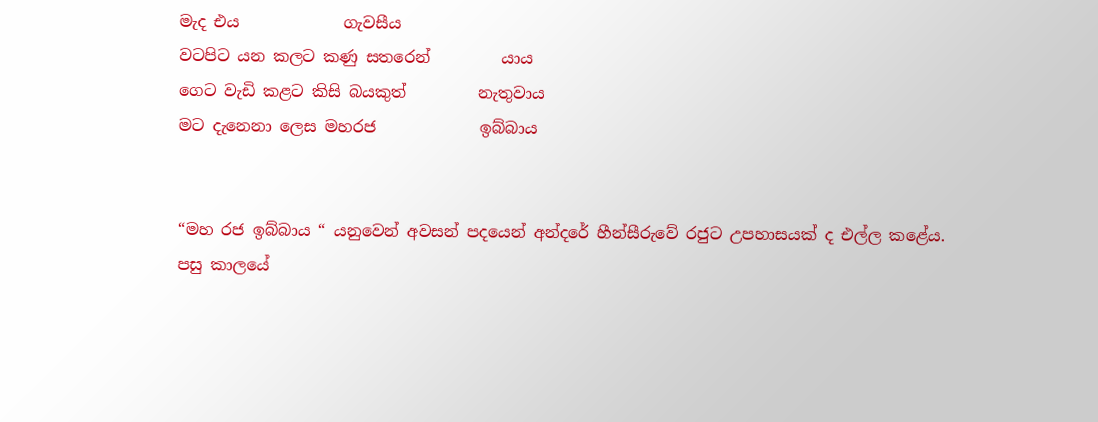මැද එය             ගැවසීය
වටපිට යන කලට කණු සතරෙන්         යාය
ගෙට වැඩි කළට කිසි බයකුත්         නැතුවාය
මට දැනෙනා ලෙස මහරජ             ඉබ්බාය


“මහ රජ ඉබ්බාය “ යනුවෙන් අවසන් පදයෙන් අන්දරේ හීන්සීරුවේ රජුට උපහාසයක් ද එල්ල කළේය.
පසු කාලයේ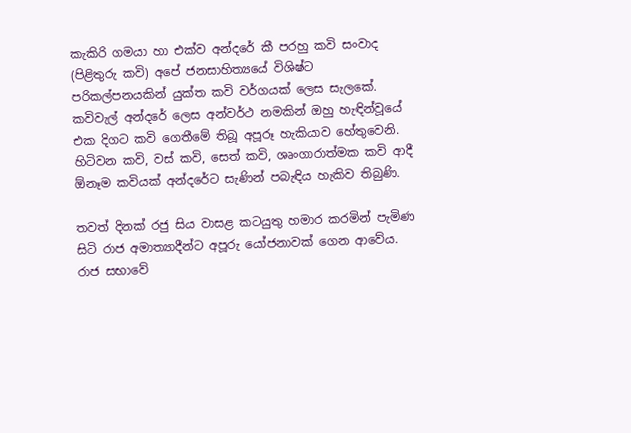කැකිරි ගමයා හා එක්ව අන්දරේ කී පරහු කවි සංවාද (පිළිතුරු කවි) අපේ ජනසාහිත්‍යයේ විශිෂ්ට පරිකල්පනයකින් යුක්ත කවි වර්ගයක් ලෙස සැලකේ.
කවිවැල් අන්දරේ ලෙස අන්වර්ථ නමකින් ඔහු හැඳින්වූයේ එක දිගට කවි ගෙතීමේ තිබූ අපූරූ හැකියාව හේතුවෙනි. හිටිවන කවි, වස් කවි, සෙත් කවි, ශෘංගාරාත්මක කවි ආදී ඕනෑම කවියක් අන්දරේට සැණින් පබැඳිය හැකිව තිබුණි.

තවත් දිනක් රජු සිය වාසළ කටයුතු හමාර කරමින් පැමිණ සිටි රාජ අමාත්‍යාදීන්ට අපූරු යෝජනාවක් ගෙන ආවේය.
රාජ සභාවේ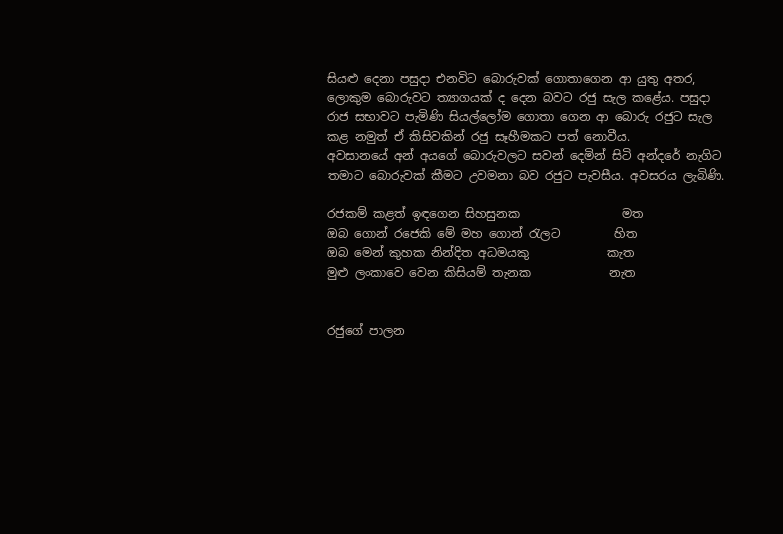සියළු දෙනා පසුදා එනවිට බොරුවක් ගොතාගෙන ආ යුතු අතර,
ලොකුම බොරුවට ත්‍යාගයක් ද දෙන බවට රජු සැල කළේය. පසුදා රාජ සභාවට පැමිණි සියල්ලෝම ගොතා ගෙන ආ බොරු රජුට සැල කළ නමුත් ඒ කිසිවකින් රජු සෑහීමකට පත් නොවීය.
අවසානයේ අන් අයගේ බොරුවලට සවන් දෙමින් සිටි අන්දරේ නැගිට තමාට බොරුවක් කීමට උවමනා බව රජුට පැවසීය. අවසරය ලැබිණි.

රජකම් කළත් ඉඳගෙන සිහසුනක                 මත
ඔබ ගොන් රජෙකි මේ මහ ගොන් රැලට         හිත
ඔබ මෙන් කුහක නින්දිත අධමයකු             කැත
මුළු ලංකාවෙ වෙන කිසියම් තැනක             නැත


රජුගේ පාලන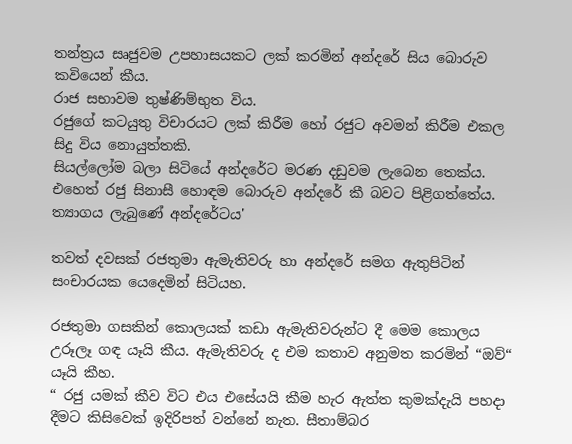තන්ත්‍රය සෘජුවම උපහාසයකට ලක් කරමින් අන්දරේ සිය බොරුව කවියෙන් කීය.
රාජ සභාවම තුෂ්ණිම්භුත විය.
රජුගේ කටයුතු විචාරයට ලක් කිරීම හෝ රජුට අවමන් කිරීම එකල සිදු විය නොයුත්තකි.
සියල්ලෝම බලා සිටියේ අන්දරේට මරණ දඩුවම ලැබෙන තෙක්ය.
එහෙත් රජු සිනාසී හොඳම බොරුව අන්දරේ කී බවට පිළිගත්තේය.
ත්‍යාගය ලැබුණේ අන්දරේටය'

තවත් දවසක්‌ රජතුමා ඇමැතිවරු හා අන්දරේ සමග ඇතුපිටින් සංචාරයක යෙදෙමින් සිටියහ.

රජතුමා ගසකින් කොලයක්‌ කඩා ඇමැතිවරුන්ට දී මෙම කොලය උරූලෑ ගඳ යෑයි කීය. ඇමැතිවරු ද එම කතාව අනුමත කරමින් “ඔව්“ යෑයි කීහ.
“ රජු යමක් කීව විට එය එසේයයි කීම හැර ඇත්ත කුමක්දැයි පහදා දීමට කිසිවෙක් ඉදිරිපත් වන්නේ නැත. සීතාම්බර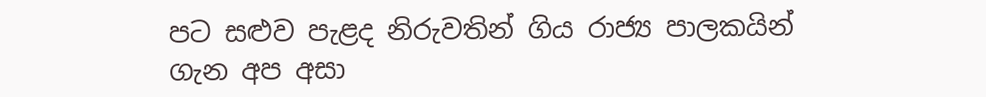පට සළුව පැළද නිරුවතින් ගිය රාජ්‍ය පාලකයින් ගැන අප අසා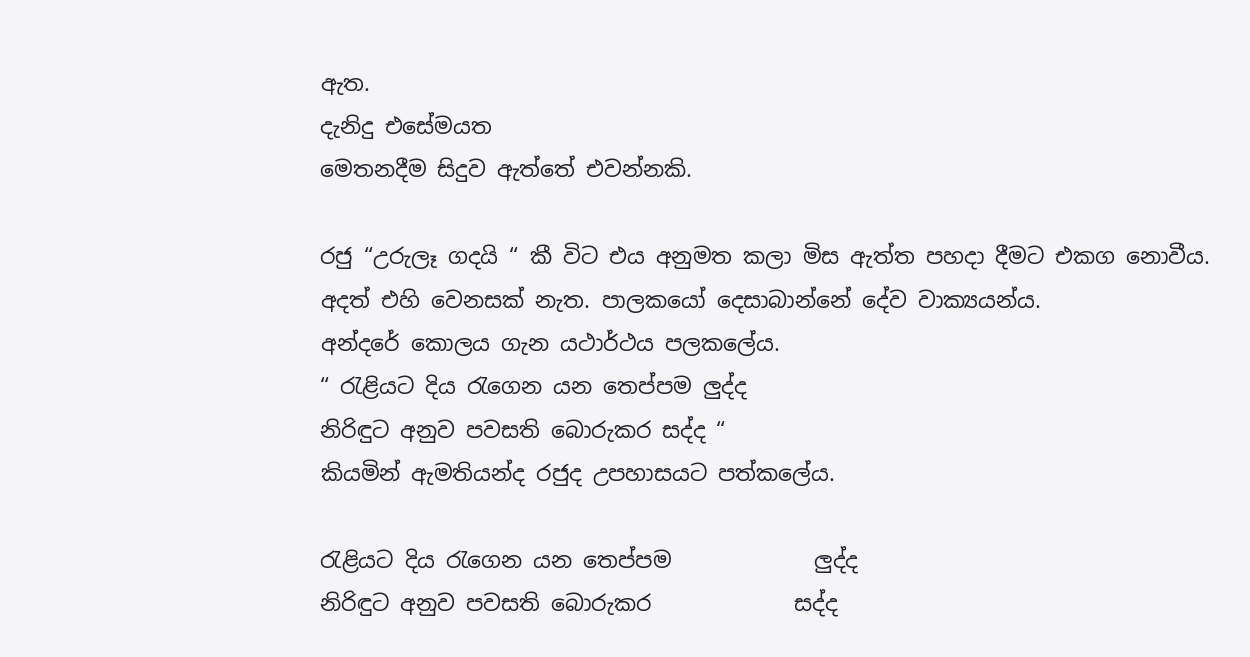ඇත.
දැනිදු එසේමයත
මෙතනදීම සිදුව ඇත්තේ එවන්නකි.

රජු “උරුලෑ ගදයි “ කී විට එය අනුමත කලා මිස ඇත්ත පහදා දීමට එකග නොවීය.
අදත් එහි වෙනසක් නැත. පාලකයෝ දෙසාබාන්නේ දේව වාක්‍යයන්ය.
අන්දරේ කොලය ගැන යථාර්ථය පලකලේය.
“ රැළියට දිය රැගෙන යන තෙප්පම ලුද්ද
නිරිඳුට අනුව පවසති බොරුකර සද්ද “
කියමින් ඇමතියන්ද රජුද උපහාසයට පත්කලේය.

රැළියට දිය රැගෙන යන තෙප්පම             ලුද්ද
නිරිඳුට අනුව පවසති බොරුකර             සද්ද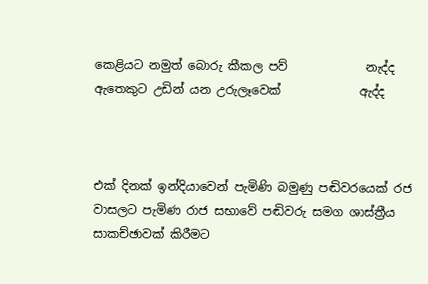කෙළියට නමුත් බොරු කීකල පව්             නැද්ද
ඇතෙකුට උඩින් යන උරුලෑවෙක්‌             ඇද්ද



එක් දිනක් ඉන්දියාවෙන් පැමිණි බමුණු පඬිවරයෙක්‌ රජ වාසලට පැමිණ රාජ සභාවේ පඬිවරු සමග ශාස්‌ත්‍රීය සාකච්ඡාවක්‌ කිරීමට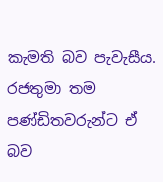කැමති බව පැවැසීය.
රජතුමා තම පණ්‌ඩිතවරුන්ට ඒ බව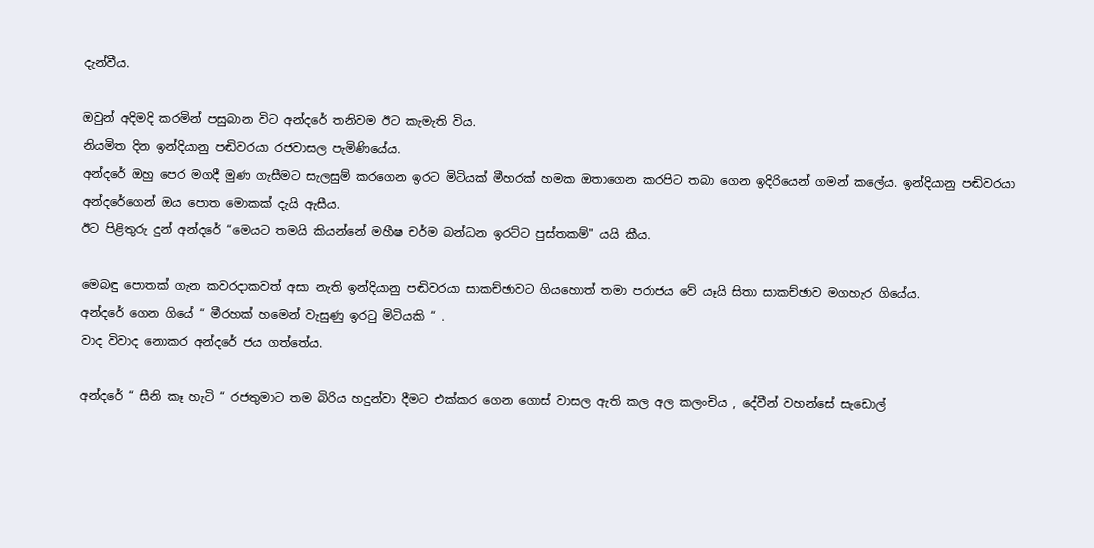දැන්වීය.

ඔවුන් අදිමදි කරමින් පසුබාන විට අන්දරේ තනිවම ඊට කැමැති විය.
නියමිත දින ඉන්දියානු පඬිවරයා රජවාසල පැමිණියේය.
අන්දරේ ඔහු පෙර මගදී මුණ ගැසීමට සැලසුම් කරගෙන ඉරට මිටියක්‌ මීහරක්‌ හමක ඔතාගෙන කරපිට තබා ගෙන ඉදිරියෙන් ගමන් කලේය. ඉන්දියානු පඬිවරයා අන්දරේගෙන් ඔය පොත මොකක්‌ දැයි ඇසීය.
ඊට පිළිතුරු දුන් අන්දරේ “මෙයට තමයි කියන්නේ මහීෂ චර්ම බන්ධන ඉරට්ට පුස්‌තකම්" යයි කීය.

මෙබඳු පොතක්‌ ගැන කවරදාකවත් අසා නැති ඉන්දියානු පඬිවරයා සාකච්ඡාවට ගියහොත් තමා පරාජය වේ යෑයි සිතා සාකච්ඡාව මගහැර ගියේය.
අන්දරේ ගෙන ගියේ “ මීරහක්‌ හමෙන් වැසුණු ඉරටු මිටියකි “ .
වාද විවාද නොකර අන්දරේ ජය ගත්තේය.

අන්දරේ “ සීනි කෑ හැටි “ රජතුමාට තම බිරිය හදුන්වා දීමට එක්කර ගෙන ගොස් වාසල ඇති කල අල කලංචිය , දේවීන් වහන්සේ සැඩොල්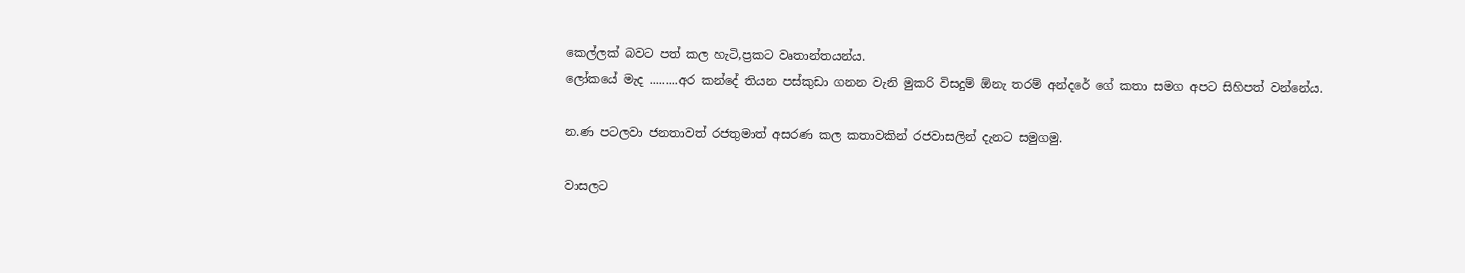කෙල්ලක් බවට පත් කල හැටි,ප්‍රකට වෘතාන්තයන්ය.
ලෝකයේ මැද .........අර කන්දේ තියන පස්කුඩා ගනන වැනි මුකරි විසදුම් ඕනැ තරම් අන්දරේ ගේ කතා සමග අපට සිහිපත් වන්නේය.

න.ණ පටලවා ජනතාවත් රජතුමාත් අසරණ කල කතාවකින් රජවාසලින් දැනට සමුගමු.

වාසලට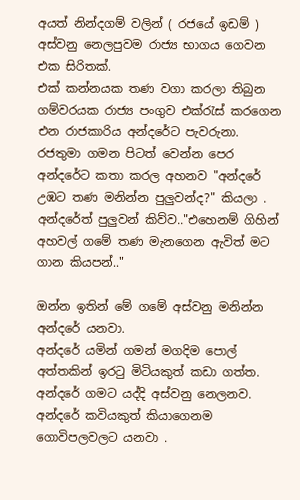අයත් නින්දගම් වලින් ( රජයේ ඉඩම් ) අස්වනු නෙලපුවම රාජ්‍ය භාගය ගෙවන එක සිරිතක්.
එක් කන්නයක තණ වගා කරලා තිබුන ගම්වරයක රාජ්‍ය පංගුව එක්රැස් කරගෙන එන රාජකාරිය අන්දරේට පැවරුනා.
රජතුමා ගමන පිටත් වෙන්න පෙර අන්දරේට කතා කරල අහනව "අන්දරේ උඹට තණ මනින්න පුලුවන්ද?" කියලා .
අන්දරේත් පුලුවන් කිව්ව.."එහෙනම් ගිහින් අහවල් ගමේ තණ මැනගෙන ඇවිත් මට ගාන කියපන්.."

ඔන්න ඉතින් මේ ගමේ අස්වනු මනින්න අන්දරේ යනවා.
අන්දරේ යමින් ගමන් මගදිම පොල් අත්තකින් ඉරටු මිටියකුත් කඩා ගත්ත.
අන්දරේ ගමට යද්දි අස්වනු නෙලනව.
අන්දරේ කවියකුත් කියාගෙනම ගොවිපලවලට යනවා .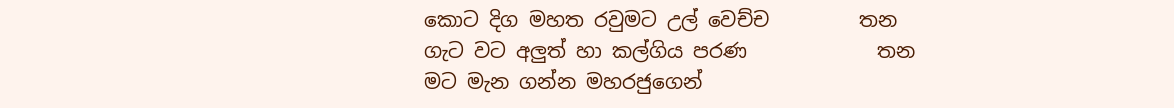කොට දිග මහත රවුමට උල් වෙච්ච         තන
ගැට වට අලුත් හා කල්ගිය පරණ             තන
මට මැන ගන්න මහරජුගෙන්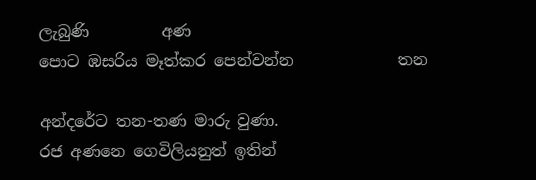ලැබුණි         අණ
පොට ඹසරිය මෑත්කර පෙන්වන්න             තන

අන්දරේට තන-තණ මාරු වුණා.
රජ අණනෙ ගෙවිලියනුත් ඉතින්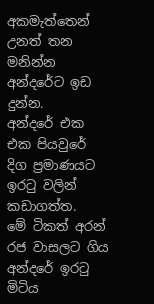අකමැත්තෙන් උනත් තන මනින්න අන්දරේට ඉඩ දුන්න.
අන්දරේ එක එක පියවුරේ දිග ප්‍රමාණයට ඉරටු වලින් කඩාගත්ත.
මේ ටිකත් අරන් රජ වාසලට ගිය අන්දරේ ඉරටු මිටිය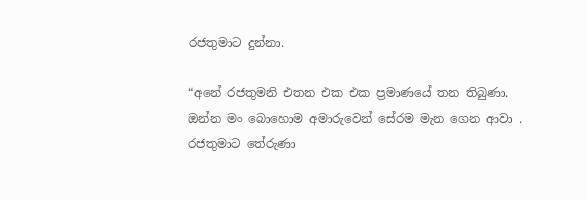රජතුමාට දුන්නා.

“අනේ රජතුමනි එතන එක එක ප්‍රමාණයේ තන තිබුණා.
ඔන්න මං බොහොම අමාරුවෙන් සේරම මැන ගෙන ආවා .
රජතුමාට තේරුණා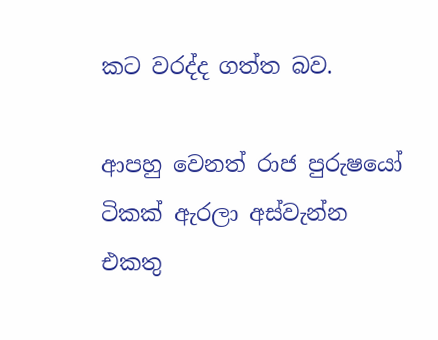කට වරද්ද ගත්ත බව.

ආපහු වෙනත් රාජ පුරුෂයෝ ටිකක් ඇරලා අස්වැන්න එකතු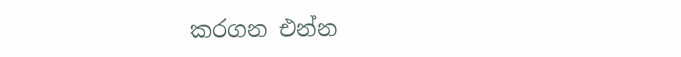කරගන එන්න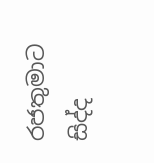රජතුමාට සිද්ද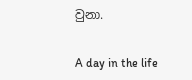වුනා.


A day in the life